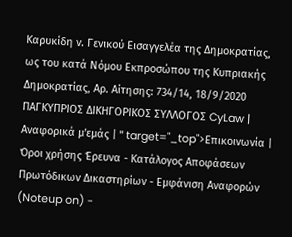Καρυκίδη ν. Γενικού Εισαγγελέα της Δημοκρατίας, ως του κατά Νόμου Εκπροσώπου της Κυπριακής Δημοκρατίας, Αρ. Αίτησης: 734/14, 18/9/2020 ΠΑΓΚΥΠΡΙΟΣ ΔΙΚΗΓΟΡΙΚΟΣ ΣΥΛΛΟΓΟΣ CyLaw | Αναφορικά μ'εμάς | " target="_top">Επικοινωνία | Όροι χρήσης Έρευνα - Κατάλογος Αποφάσεων Πρωτόδικων Δικαστηρίων - Εμφάνιση Αναφορών (Noteup on) -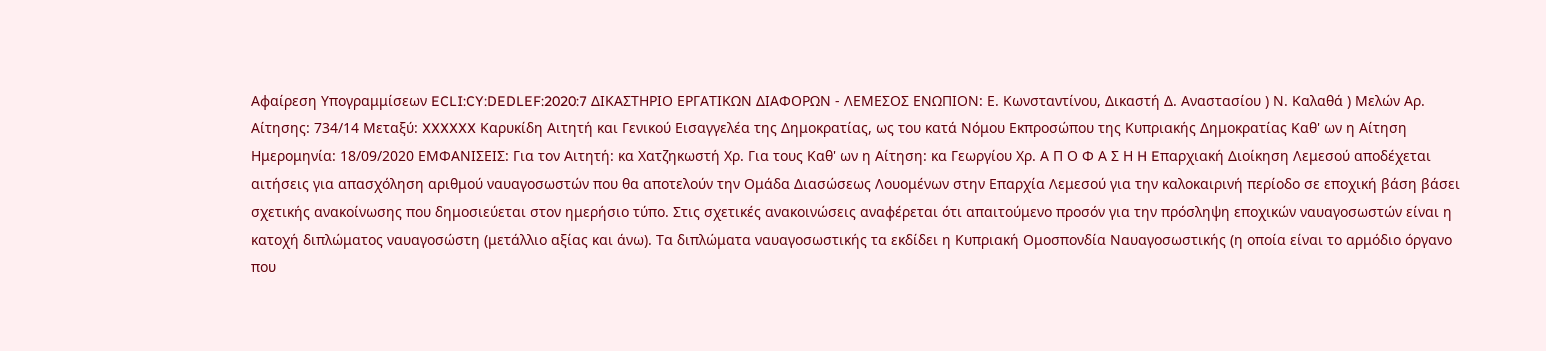Αφαίρεση Υπογραμμίσεων ECLI:CY:DEDLEF:2020:7 ΔΙΚΑΣΤΗΡΙΟ ΕΡΓΑΤΙΚΩΝ ΔΙΑΦΟΡΩΝ - ΛΕΜΕΣΟΣ ΕΝΩΠΙΟΝ: Ε. Κωνσταντίνου, Δικαστή Δ. Αναστασίου ) Ν. Καλαθά ) Μελών Αρ. Αίτησης: 734/14 Μεταξύ: XXXXXX Καρυκίδη Αιτητή και Γενικού Εισαγγελέα της Δημοκρατίας, ως του κατά Νόμου Εκπροσώπου της Κυπριακής Δημοκρατίας Καθ' ων η Αίτηση Ημερομηνία: 18/09/2020 ΕΜΦΑΝΙΣΕΙΣ: Για τον Αιτητή: κα Χατζηκωστή Χρ. Για τους Καθ' ων η Αίτηση: κα Γεωργίου Χρ. Α Π Ο Φ Α Σ Η H Eπαρχιακή Διοίκηση Λεμεσού αποδέχεται αιτήσεις για απασχόληση αριθμού ναυαγοσωστών που θα αποτελούν την Ομάδα Διασώσεως Λουoμένων στην Επαρχία Λεμεσού για την καλοκαιρινή περίοδο σε εποχική βάση βάσει σχετικής ανακοίνωσης που δημοσιεύεται στον ημερήσιο τύπο. Στις σχετικές ανακοινώσεις αναφέρεται ότι απαιτούμενο προσόν για την πρόσληψη εποχικών ναυαγοσωστών είναι η κατοχή διπλώματος ναυαγοσώστη (μετάλλιο αξίας και άνω). Τα διπλώματα ναυαγοσωστικής τα εκδίδει η Κυπριακή Ομοσπονδία Ναυαγοσωστικής (η οποία είναι το αρμόδιο όργανο που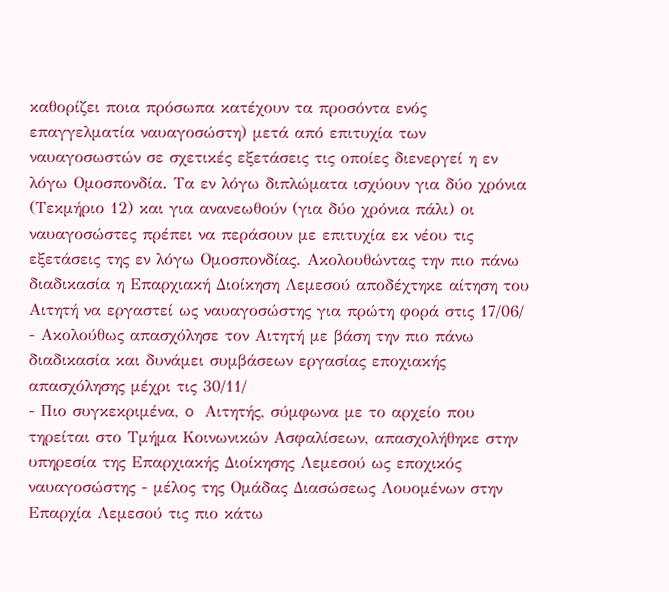καθορίζει ποια πρόσωπα κατέχουν τα προσόντα ενός επαγγελματία ναυαγοσώστη) μετά από επιτυχία των ναυαγοσωστών σε σχετικές εξετάσεις τις οποίες διενεργεί η εν λόγω Ομοσπονδία. Τα εν λόγω διπλώματα ισχύουν για δύο χρόνια (Τεκμήριο 12) και για ανανεωθούν (για δύο χρόνια πάλι) οι ναυαγοσώστες πρέπει να περάσουν με επιτυχία εκ νέου τις εξετάσεις της εν λόγω Ομοσπονδίας. Ακολουθώντας την πιο πάνω διαδικασία η Επαρχιακή Διοίκηση Λεμεσού αποδέχτηκε αίτηση του Αιτητή να εργαστεί ως ναυαγοσώστης για πρώτη φορά στις 17/06/
- Ακολούθως απασχόλησε τον Αιτητή με βάση την πιο πάνω διαδικασία και δυνάμει συμβάσεων εργασίας εποχιακής απασχόλησης μέχρι τις 30/11/
- Πιο συγκεκριμένα, o Αιτητής, σύμφωνα με το αρχείο που τηρείται στο Τμήμα Κοινωνικών Ασφαλίσεων, απασχολήθηκε στην υπηρεσία της Επαρχιακής Διοίκησης Λεμεσού ως εποχικός ναυαγοσώστης - μέλος της Ομάδας Διασώσεως Λουομένων στην Επαρχία Λεμεσού τις πιο κάτω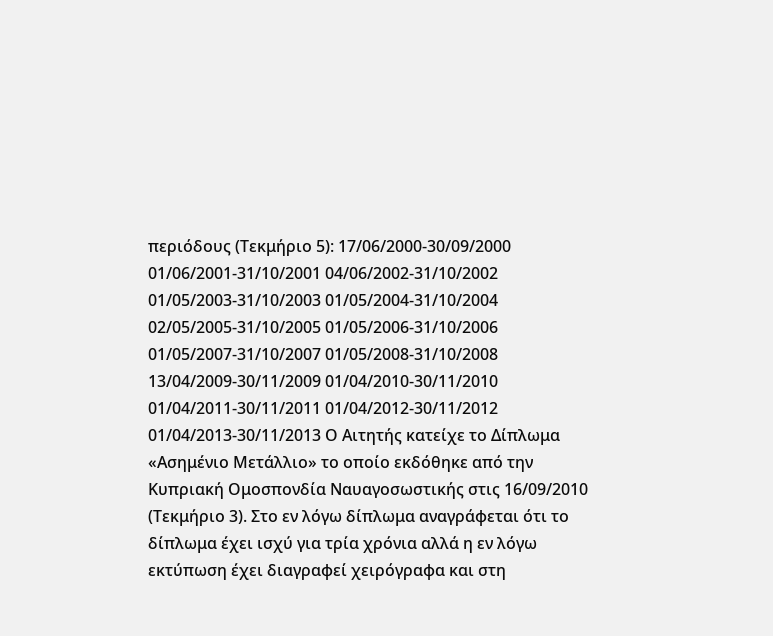περιόδους (Τεκμήριο 5): 17/06/2000-30/09/2000 01/06/2001-31/10/2001 04/06/2002-31/10/2002 01/05/2003-31/10/2003 01/05/2004-31/10/2004 02/05/2005-31/10/2005 01/05/2006-31/10/2006 01/05/2007-31/10/2007 01/05/2008-31/10/2008 13/04/2009-30/11/2009 01/04/2010-30/11/2010 01/04/2011-30/11/2011 01/04/2012-30/11/2012 01/04/2013-30/11/2013 Ο Αιτητής κατείχε το Δίπλωμα «Ασημένιο Μετάλλιο» το οποίο εκδόθηκε από την Κυπριακή Ομοσπονδία Ναυαγοσωστικής στις 16/09/2010 (Τεκμήριο 3). Στο εν λόγω δίπλωμα αναγράφεται ότι το δίπλωμα έχει ισχύ για τρία χρόνια αλλά η εν λόγω εκτύπωση έχει διαγραφεί χειρόγραφα και στη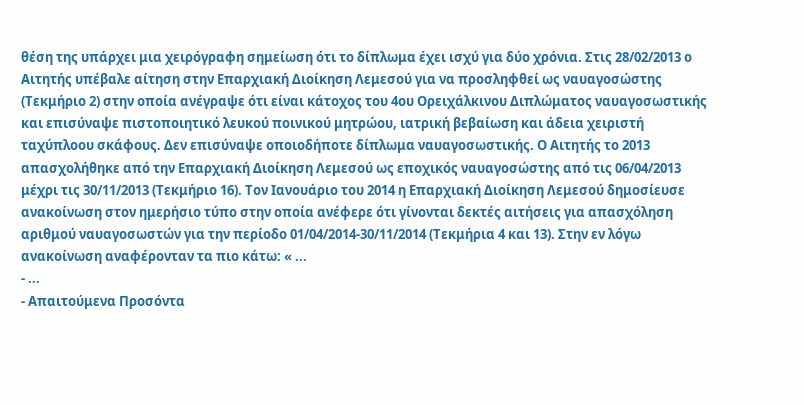θέση της υπάρχει μια χειρόγραφη σημείωση ότι το δίπλωμα έχει ισχύ για δύο χρόνια. Στις 28/02/2013 ο Αιτητής υπέβαλε αίτηση στην Επαρχιακή Διοίκηση Λεμεσού για να προσληφθεί ως ναυαγοσώστης (Τεκμήριο 2) στην οποία ανέγραψε ότι είναι κάτοχος του 4ου Ορειχάλκινου Διπλώματος ναυαγοσωστικής και επισύναψε πιστοποιητικό λευκού ποινικού μητρώου, ιατρική βεβαίωση και άδεια χειριστή ταχύπλοου σκάφους. Δεν επισύναψε οποιοδήποτε δίπλωμα ναυαγοσωστικής. Ο Αιτητής το 2013 απασχολήθηκε από την Επαρχιακή Διοίκηση Λεμεσού ως εποχικός ναυαγοσώστης από τις 06/04/2013 μέχρι τις 30/11/2013 (Τεκμήριο 16). Τον Ιανουάριο του 2014 η Επαρχιακή Διοίκηση Λεμεσού δημοσίευσε ανακοίνωση στον ημερήσιο τύπο στην οποία ανέφερε ότι γίνονται δεκτές αιτήσεις για απασχόληση αριθμού ναυαγοσωστών για την περίοδο 01/04/2014-30/11/2014 (Τεκμήρια 4 και 13). Στην εν λόγω ανακοίνωση αναφέρονταν τα πιο κάτω: « ...
- ...
- Απαιτούμενα Προσόντα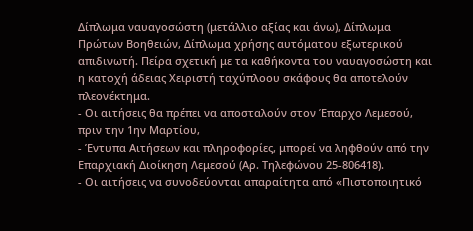Δίπλωμα ναυαγοσώστη (μετάλλιο αξίας και άνω), Δίπλωμα Πρώτων Βοηθειών, Δίπλωμα χρήσης αυτόματου εξωτερικού απιδινωτή. Πείρα σχετική με τα καθήκοντα του ναυαγοσώστη και η κατοχή άδειας Χειριστή ταχύπλοου σκάφους θα αποτελούν πλεονέκτημα.
- Οι αιτήσεις θα πρέπει να αποσταλούν στον Έπαρχο Λεμεσού, πριν την 1ην Μαρτίου,
- Έντυπα Αιτήσεων και πληροφορίες, μπορεί να ληφθούν από την Επαρχιακή Διοίκηση Λεμεσού (Αρ. Τηλεφώνου 25-806418).
- Οι αιτήσεις να συνοδεύονται απαραίτητα από «Πιστοποιητικό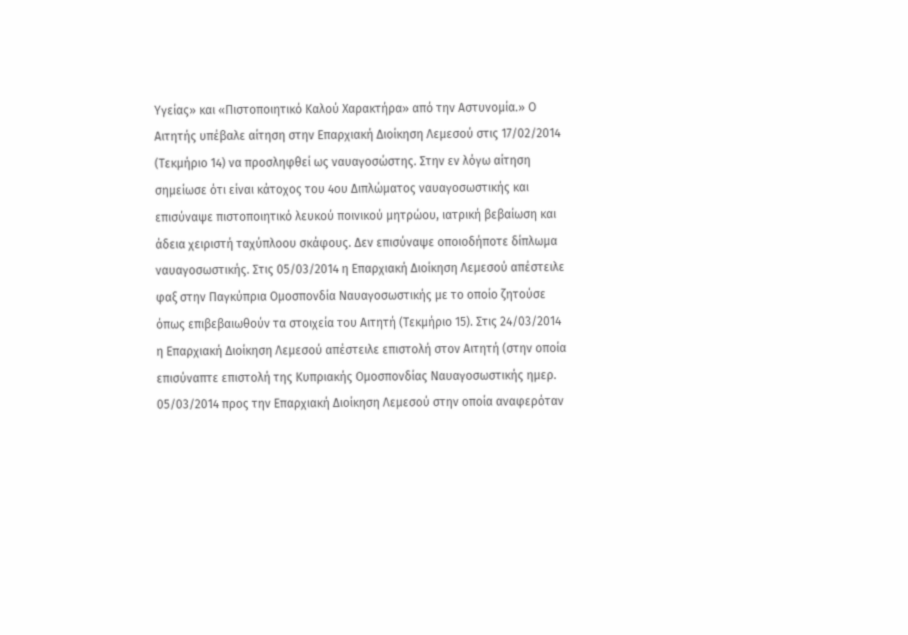Υγείας» και «Πιστοποιητικό Καλού Χαρακτήρα» από την Αστυνομία.» Ο Αιτητής υπέβαλε αίτηση στην Επαρχιακή Διοίκηση Λεμεσού στις 17/02/2014 (Τεκμήριο 14) να προσληφθεί ως ναυαγοσώστης. Στην εν λόγω αίτηση σημείωσε ότι είναι κάτοχος του 4ου Διπλώματος ναυαγοσωστικής και επισύναψε πιστοποιητικό λευκού ποινικού μητρώου, ιατρική βεβαίωση και άδεια χειριστή ταχύπλοου σκάφους. Δεν επισύναψε οποιοδήποτε δίπλωμα ναυαγοσωστικής. Στις 05/03/2014 η Επαρχιακή Διοίκηση Λεμεσού απέστειλε φαξ στην Παγκύπρια Ομοσπονδία Ναυαγοσωστικής με το οποίο ζητούσε όπως επιβεβαιωθούν τα στοιχεία του Αιτητή (Τεκμήριο 15). Στις 24/03/2014 η Επαρχιακή Διοίκηση Λεμεσού απέστειλε επιστολή στον Αιτητή (στην οποία επισύναπτε επιστολή της Κυπριακής Ομοσπονδίας Ναυαγοσωστικής ημερ. 05/03/2014 προς την Επαρχιακή Διοίκηση Λεμεσού στην οποία αναφερόταν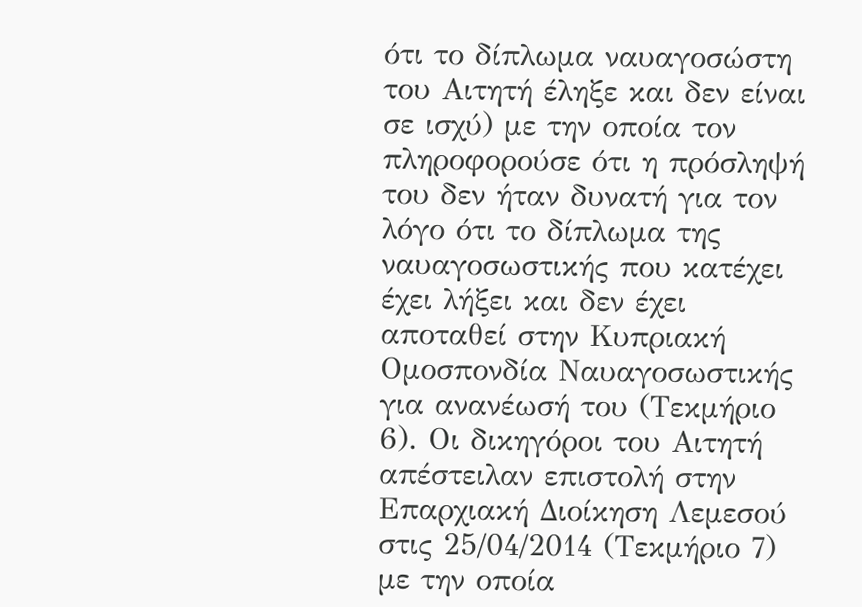ότι το δίπλωμα ναυαγοσώστη του Αιτητή έληξε και δεν είναι σε ισχύ) με την οποία τον πληροφορούσε ότι η πρόσληψή του δεν ήταν δυνατή για τον λόγο ότι το δίπλωμα της ναυαγοσωστικής που κατέχει έχει λήξει και δεν έχει αποταθεί στην Κυπριακή Ομοσπονδία Ναυαγοσωστικής για ανανέωσή του (Τεκμήριο 6). Οι δικηγόροι του Αιτητή απέστειλαν επιστολή στην Επαρχιακή Διοίκηση Λεμεσού στις 25/04/2014 (Τεκμήριο 7) με την οποία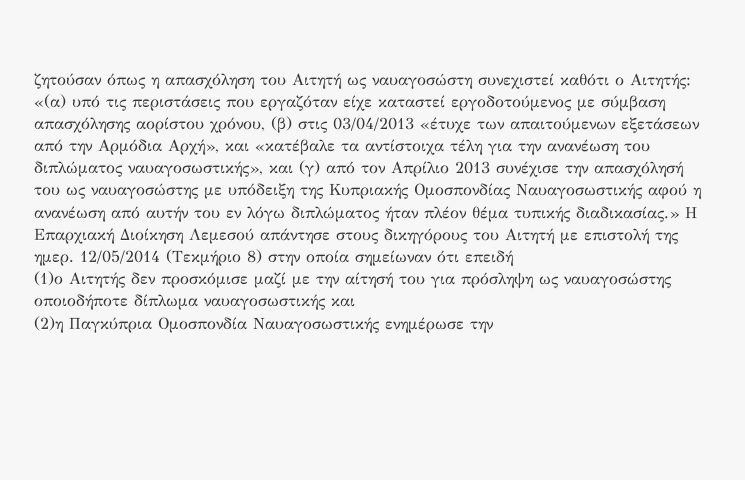ζητούσαν όπως η απασχόληση του Αιτητή ως ναυαγοσώστη συνεχιστεί καθότι ο Αιτητής: «(α) υπό τις περιστάσεις που εργαζόταν είχε καταστεί εργοδοτούμενος με σύμβαση απασχόλησης αορίστου χρόνου, (β) στις 03/04/2013 «έτυχε των απαιτούμενων εξετάσεων από την Αρμόδια Αρχή», και «κατέβαλε τα αντίστοιχα τέλη για την ανανέωση του διπλώματος ναυαγοσωστικής», και (γ) από τον Απρίλιο 2013 συνέχισε την απασχόλησή του ως ναυαγοσώστης με υπόδειξη της Κυπριακής Ομοσπονδίας Ναυαγοσωστικής αφού η ανανέωση από αυτήν του εν λόγω διπλώματος ήταν πλέον θέμα τυπικής διαδικασίας.» Η Επαρχιακή Διοίκηση Λεμεσού απάντησε στους δικηγόρους του Αιτητή με επιστολή της ημερ. 12/05/2014 (Τεκμήριο 8) στην οποία σημείωναν ότι επειδή
(1)ο Αιτητής δεν προσκόμισε μαζί με την αίτησή του για πρόσληψη ως ναυαγοσώστης οποιοδήποτε δίπλωμα ναυαγοσωστικής και
(2)η Παγκύπρια Ομοσπονδία Ναυαγοσωστικής ενημέρωσε την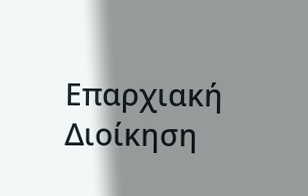Επαρχιακή Διοίκηση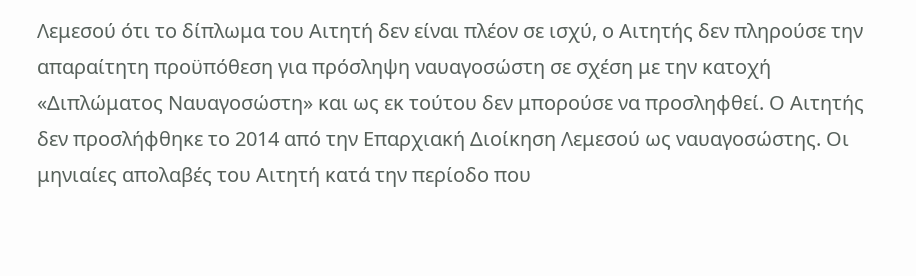Λεμεσού ότι το δίπλωμα του Αιτητή δεν είναι πλέον σε ισχύ, ο Αιτητής δεν πληρούσε την απαραίτητη προϋπόθεση για πρόσληψη ναυαγοσώστη σε σχέση με την κατοχή «Διπλώματος Ναυαγοσώστη» και ως εκ τούτου δεν μπορούσε να προσληφθεί. Ο Αιτητής δεν προσλήφθηκε το 2014 από την Επαρχιακή Διοίκηση Λεμεσού ως ναυαγοσώστης. Οι μηνιαίες απολαβές του Αιτητή κατά την περίοδο που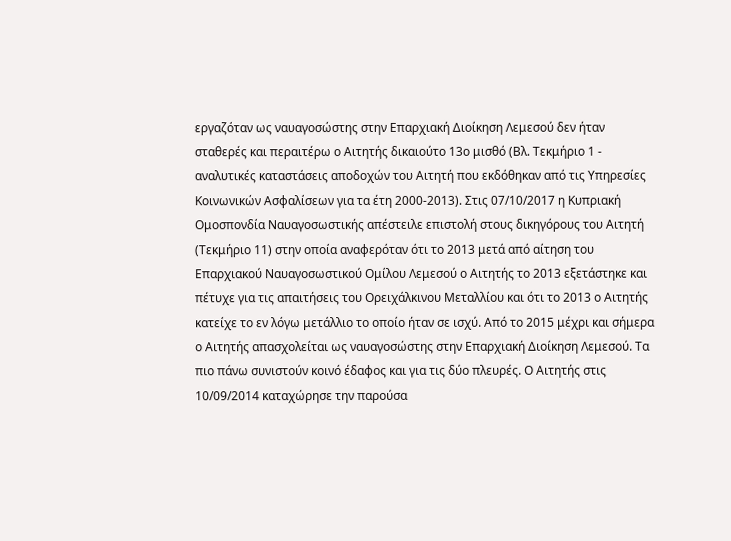εργαζόταν ως ναυαγοσώστης στην Επαρχιακή Διοίκηση Λεμεσού δεν ήταν σταθερές και περαιτέρω ο Αιτητής δικαιούτο 13ο μισθό (Βλ. Τεκμήριο 1 - αναλυτικές καταστάσεις αποδοχών του Αιτητή που εκδόθηκαν από τις Υπηρεσίες Κοινωνικών Ασφαλίσεων για τα έτη 2000-2013). Στις 07/10/2017 η Κυπριακή Ομοσπονδία Ναυαγοσωστικής απέστειλε επιστολή στους δικηγόρους του Αιτητή (Τεκμήριο 11) στην οποία αναφερόταν ότι το 2013 μετά από αίτηση του Επαρχιακού Ναυαγοσωστικού Ομίλου Λεμεσού ο Αιτητής το 2013 εξετάστηκε και πέτυχε για τις απαιτήσεις του Ορειχάλκινου Μεταλλίου και ότι το 2013 ο Αιτητής κατείχε το εν λόγω μετάλλιο το οποίο ήταν σε ισχύ. Από το 2015 μέχρι και σήμερα ο Αιτητής απασχολείται ως ναυαγοσώστης στην Επαρχιακή Διοίκηση Λεμεσού. Τα πιο πάνω συνιστούν κοινό έδαφος και για τις δύο πλευρές. Ο Αιτητής στις 10/09/2014 καταχώρησε την παρούσα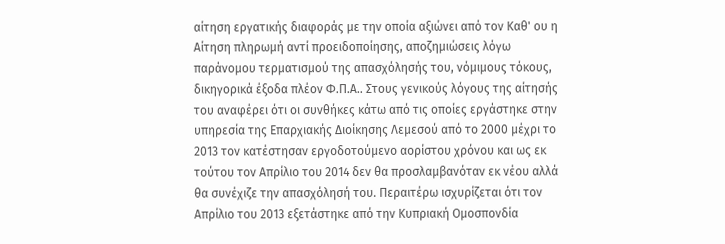αίτηση εργατικής διαφοράς με την οποία αξιώνει από τον Καθ' ου η Αίτηση πληρωμή αντί προειδοποίησης, αποζημιώσεις λόγω παράνομου τερματισμού της απασχόλησής του, νόμιμους τόκους, δικηγορικά έξοδα πλέον Φ.Π.Α.. Στους γενικούς λόγους της αίτησής του αναφέρει ότι οι συνθήκες κάτω από τις οποίες εργάστηκε στην υπηρεσία της Επαρχιακής Διοίκησης Λεμεσού από το 2000 μέχρι το 2013 τον κατέστησαν εργοδοτούμενο αορίστου χρόνου και ως εκ τούτου τον Απρίλιο του 2014 δεν θα προσλαμβανόταν εκ νέου αλλά θα συνέχιζε την απασχόλησή του. Περαιτέρω ισχυρίζεται ότι τον Απρίλιο του 2013 εξετάστηκε από την Κυπριακή Ομοσπονδία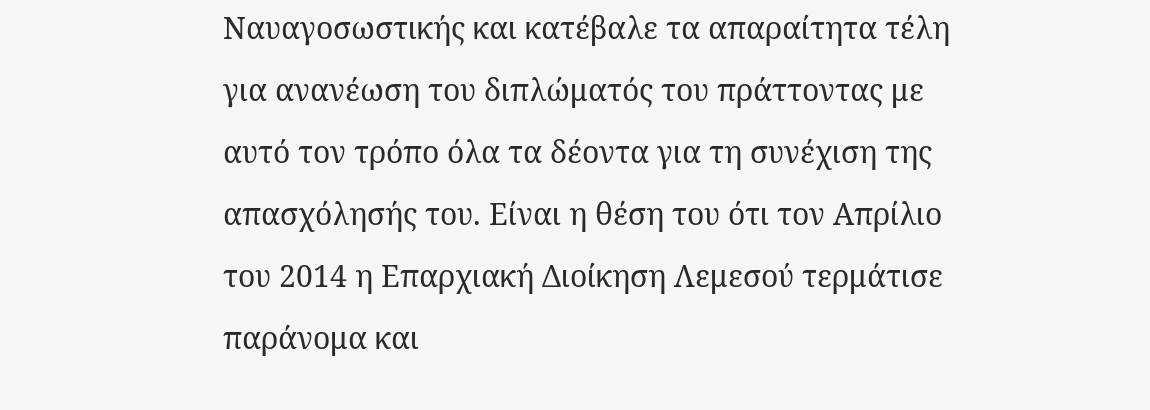Ναυαγοσωστικής και κατέβαλε τα απαραίτητα τέλη για ανανέωση του διπλώματός του πράττοντας με αυτό τον τρόπο όλα τα δέοντα για τη συνέχιση της απασχόλησής του. Είναι η θέση του ότι τον Απρίλιο του 2014 η Επαρχιακή Διοίκηση Λεμεσού τερμάτισε παράνομα και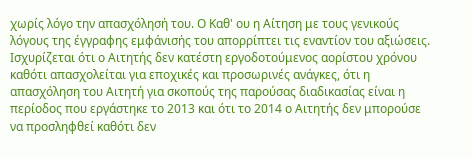χωρίς λόγο την απασχόλησή του. Ο Καθ' ου η Αίτηση με τους γενικούς λόγους της έγγραφης εμφάνισής του απορρίπτει τις εναντίον του αξιώσεις. Ισχυρίζεται ότι ο Αιτητής δεν κατέστη εργοδοτούμενος αορίστου χρόνου καθότι απασχολείται για εποχικές και προσωρινές ανάγκες, ότι η απασχόληση του Αιτητή για σκοπούς της παρούσας διαδικασίας είναι η περίοδος που εργάστηκε το 2013 και ότι το 2014 ο Αιτητής δεν μπορούσε να προσληφθεί καθότι δεν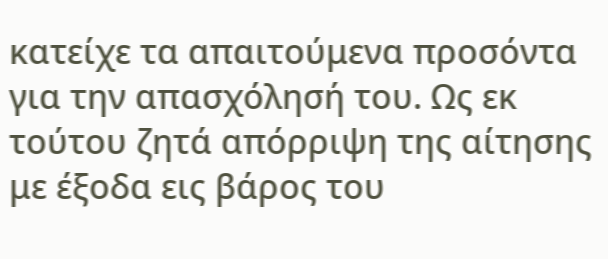κατείχε τα απαιτούμενα προσόντα για την απασχόλησή του. Ως εκ τούτου ζητά απόρριψη της αίτησης με έξοδα εις βάρος του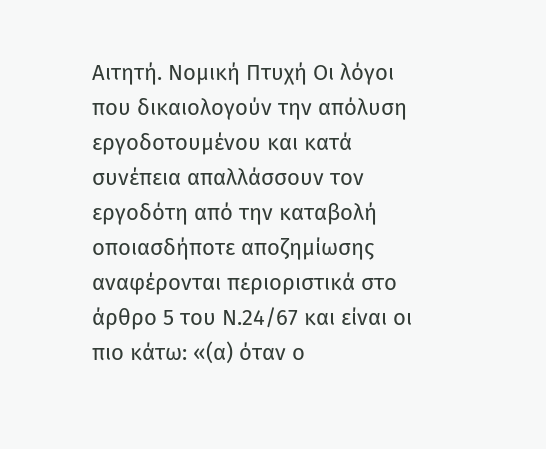Αιτητή. Νομική Πτυχή Οι λόγοι που δικαιολογούν την απόλυση εργοδοτουμένου και κατά συνέπεια απαλλάσσουν τον εργοδότη από την καταβολή οποιασδήποτε αποζημίωσης αναφέρονται περιοριστικά στο άρθρο 5 του Ν.24/67 και είναι οι πιο κάτω: «(α) όταν ο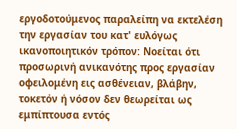εργοδοτούμενος παραλείπη να εκτελέση την εργασίαν του κατ' ευλόγως ικανοποιητικόν τρόπον: Νοείται ότι προσωρινή ανικανότης προς εργασίαν οφειλομένη εις ασθένειαν, βλάβην, τοκετόν ή νόσον δεν θεωρείται ως εμπίπτουσα εντός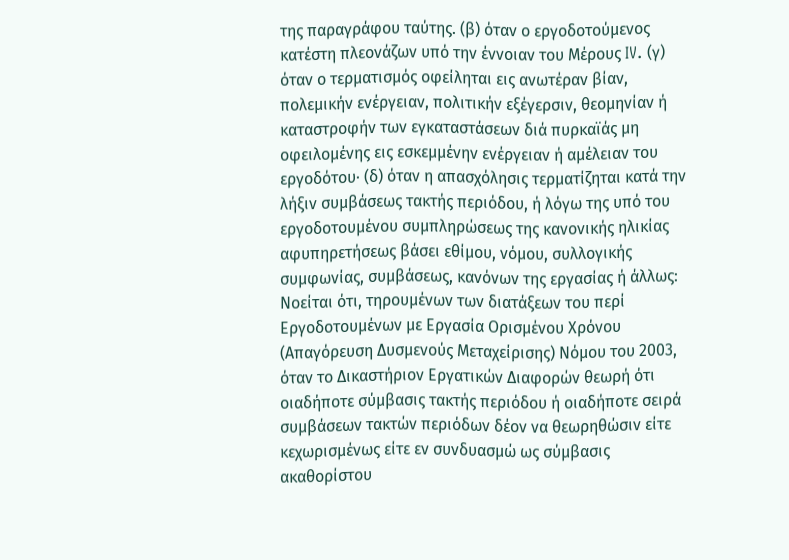της παραγράφου ταύτης. (β) όταν ο εργοδοτούμενος κατέστη πλεονάζων υπό την έννοιαν του Μέρους IV. (γ) όταν ο τερματισμός οφείληται εις ανωτέραν βίαν, πολεμικήν ενέργειαν, πολιτικήν εξέγερσιν, θεομηνίαν ή καταστροφήν των εγκαταστάσεων διά πυρκαϊάς μη οφειλομένης εις εσκεμμένην ενέργειαν ή αμέλειαν του εργοδότου· (δ) όταν η απασχόλησις τερματίζηται κατά την λήξιν συμβάσεως τακτής περιόδου, ή λόγω της υπό του εργοδοτουμένου συμπληρώσεως της κανονικής ηλικίας αφυπηρετήσεως βάσει εθίμου, νόμου, συλλογικής συμφωνίας, συμβάσεως, κανόνων της εργασίας ή άλλως: Νοείται ότι, τηρουμένων των διατάξεων του περί Εργοδοτουμένων με Εργασία Ορισμένου Χρόνου (Απαγόρευση Δυσμενούς Μεταχείρισης) Νόμου του 2003, όταν το Δικαστήριον Εργατικών Διαφορών θεωρή ότι οιαδήποτε σύμβασις τακτής περιόδου ή οιαδήποτε σειρά συμβάσεων τακτών περιόδων δέον να θεωρηθώσιν είτε κεχωρισμένως είτε εν συνδυασμώ ως σύμβασις ακαθορίστου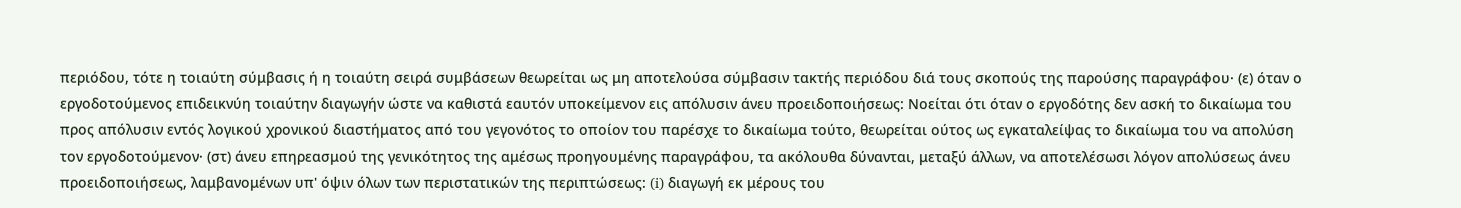περιόδου, τότε η τοιαύτη σύμβασις ή η τοιαύτη σειρά συμβάσεων θεωρείται ως μη αποτελούσα σύμβασιν τακτής περιόδου διά τους σκοπούς της παρούσης παραγράφου· (ε) όταν ο εργοδοτούμενος επιδεικνύη τοιαύτην διαγωγήν ώστε να καθιστά εαυτόν υποκείμενον εις απόλυσιν άνευ προειδοποιήσεως: Νοείται ότι όταν ο εργοδότης δεν ασκή το δικαίωμα του προς απόλυσιν εντός λογικού χρονικού διαστήματος από του γεγονότος το οποίον του παρέσχε το δικαίωμα τούτο, θεωρείται ούτος ως εγκαταλείψας το δικαίωμα του να απολύση τον εργοδοτούμενον· (στ) άνευ επηρεασμού της γενικότητος της αμέσως προηγουμένης παραγράφου, τα ακόλουθα δύνανται, μεταξύ άλλων, να αποτελέσωσι λόγον απολύσεως άνευ προειδοποιήσεως, λαμβανομένων υπ' όψιν όλων των περιστατικών της περιπτώσεως: (i) διαγωγή εκ μέρους του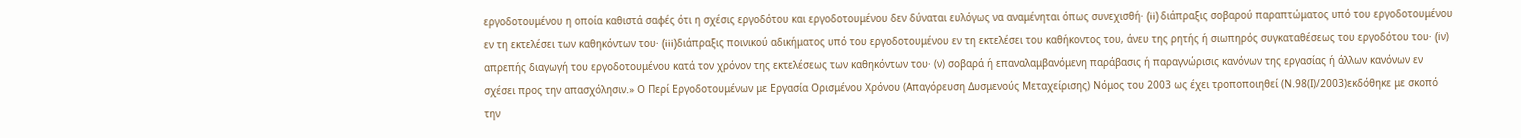εργοδοτουμένου η οποία καθιστά σαφές ότι η σχέσις εργοδότου και εργοδοτουμένου δεν δύναται ευλόγως να αναμένηται όπως συνεχισθή· (ii) διάπραξις σοβαρού παραπτώματος υπό του εργοδοτουμένου εν τη εκτελέσει των καθηκόντων του· (iii)διάπραξις ποινικού αδικήματος υπό του εργοδοτουμένου εν τη εκτελέσει του καθήκοντος του, άνευ της ρητής ή σιωπηρός συγκαταθέσεως του εργοδότου του· (iν) απρεπής διαγωγή του εργοδοτουμένου κατά τον χρόνον της εκτελέσεως των καθηκόντων του· (ν) σοβαρά ή επαναλαμβανόμενη παράβασις ή παραγνώρισις κανόνων της εργασίας ή άλλων κανόνων εν σχέσει προς την απασχόλησιν.» Ο Περί Εργοδοτουμένων με Εργασία Ορισμένου Χρόνου (Απαγόρευση Δυσμενούς Μεταχείρισης) Νόμος του 2003 ως έχει τροποποιηθεί (Ν.98(Ι)/2003)εκδόθηκε με σκοπό την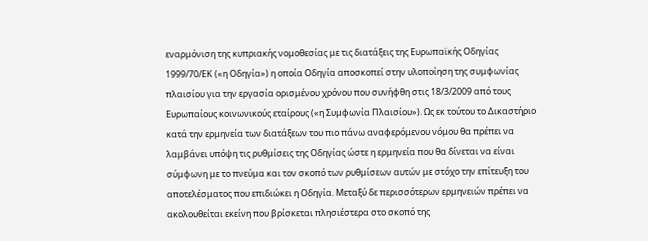εναρμόνιση της κυπριακής νομοθεσίας με τις διατάξεις της Ευρωπαϊκής Οδηγίας 1999/70/ΕΚ («η Οδηγία») η οποία Οδηγία αποσκοπεί στην υλοποίηση της συμφωνίας πλαισίου για την εργασία ορισμένου χρόνου που συνήφθη στις 18/3/2009 από τους Ευρωπαίους κοινωνικούς εταίρους («η Συμφωνία Πλαισίου»). Ως εκ τούτου το Δικαστήριο κατά την ερμηνεία των διατάξεων του πιο πάνω αναφερόμενου νόμου θα πρέπει να λαμβάνει υπόψη τις ρυθμίσεις της Οδηγίας ώστε η ερμηνεία που θα δίνεται να είναι σύμφωνη με το πνεύμα και τον σκοπό των ρυθμίσεων αυτών με στόχο την επίτευξη του αποτελέσματος που επιδιώκει η Οδηγία. Μεταξύ δε περισσότερων ερμηνειών πρέπει να ακολουθείται εκείνη που βρίσκεται πλησιέστερα στο σκοπό της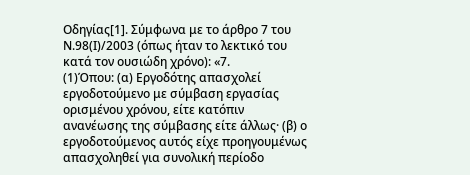Οδηγίας[1]. Σύμφωνα με το άρθρο 7 του Ν.98(Ι)/2003 (όπως ήταν το λεκτικό του κατά τον ουσιώδη χρόνο): «7.
(1)Όπου: (α) Εργοδότης απασχολεί εργοδοτούμενο με σύμβαση εργασίας ορισμένου χρόνου, είτε κατόπιν ανανέωσης της σύμβασης είτε άλλως· (β) ο εργοδοτούμενος αυτός είχε προηγουμένως απασχοληθεί για συνολική περίοδο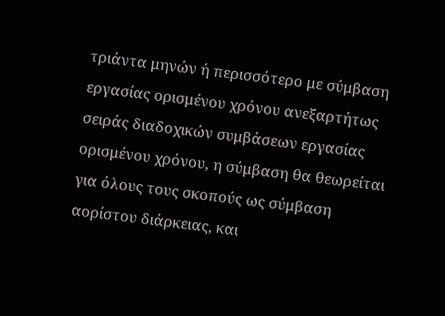τριάντα μηνών ή περισσότερο με σύμβαση εργασίας ορισμένου χρόνου ανεξαρτήτως σειράς διαδοχικών συμβάσεων εργασίας ορισμένου χρόνου, η σύμβαση θα θεωρείται για όλους τους σκοπούς ως σύμβαση αορίστου διάρκειας, και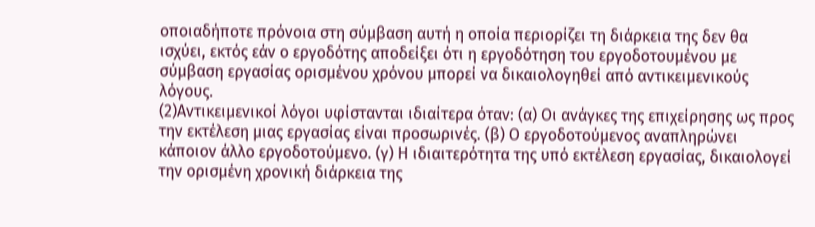οποιαδήποτε πρόνοια στη σύμβαση αυτή η οποία περιορίζει τη διάρκεια της δεν θα ισχύει, εκτός εάν ο εργοδότης αποδείξει ότι η εργοδότηση του εργοδοτουμένου με σύμβαση εργασίας ορισμένου χρόνου μπορεί να δικαιολογηθεί από αντικειμενικούς λόγους.
(2)Αντικειμενικοί λόγοι υφίστανται ιδιαίτερα όταν: (α) Οι ανάγκες της επιχείρησης ως προς την εκτέλεση μιας εργασίας είναι προσωρινές. (β) Ο εργοδοτούμενος αναπληρώνει κάποιον άλλο εργοδοτούμενο. (γ) Η ιδιαιτερότητα της υπό εκτέλεση εργασίας, δικαιολογεί την ορισμένη χρονική διάρκεια της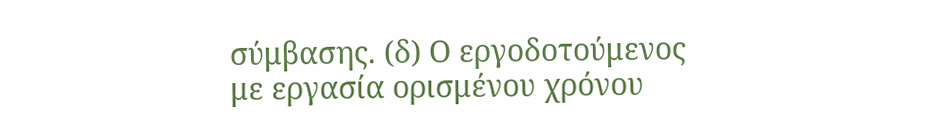σύμβασης. (δ) Ο εργοδοτούμενος με εργασία ορισμένου χρόνου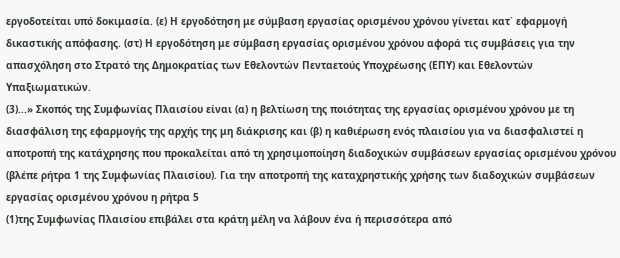εργοδοτείται υπό δοκιμασία. (ε) Η εργοδότηση με σύμβαση εργασίας ορισμένου χρόνου γίνεται κατ΄ εφαρμογή δικαστικής απόφασης. (στ) Η εργοδότηση με σύμβαση εργασίας ορισμένου χρόνου αφορά τις συμβάσεις για την απασχόληση στο Στρατό της Δημοκρατίας των Εθελοντών Πενταετούς Υποχρέωσης (ΕΠΥ) και Εθελοντών Υπαξιωματικών.
(3)...» Σκοπός της Συμφωνίας Πλαισίου είναι (α) η βελτίωση της ποιότητας της εργασίας ορισμένου χρόνου με τη διασφάλιση της εφαρμογής της αρχής της μη διάκρισης και (β) η καθιέρωση ενός πλαισίου για να διασφαλιστεί η αποτροπή της κατάχρησης που προκαλείται από τη χρησιμοποίηση διαδοχικών συμβάσεων εργασίας ορισμένου χρόνου (βλέπε ρήτρα 1 της Συμφωνίας Πλαισίου). Για την αποτροπή της καταχρηστικής χρήσης των διαδοχικών συμβάσεων εργασίας ορισμένου χρόνου η ρήτρα 5
(1)της Συμφωνίας Πλαισίου επιβάλει στα κράτη μέλη να λάβουν ένα ή περισσότερα από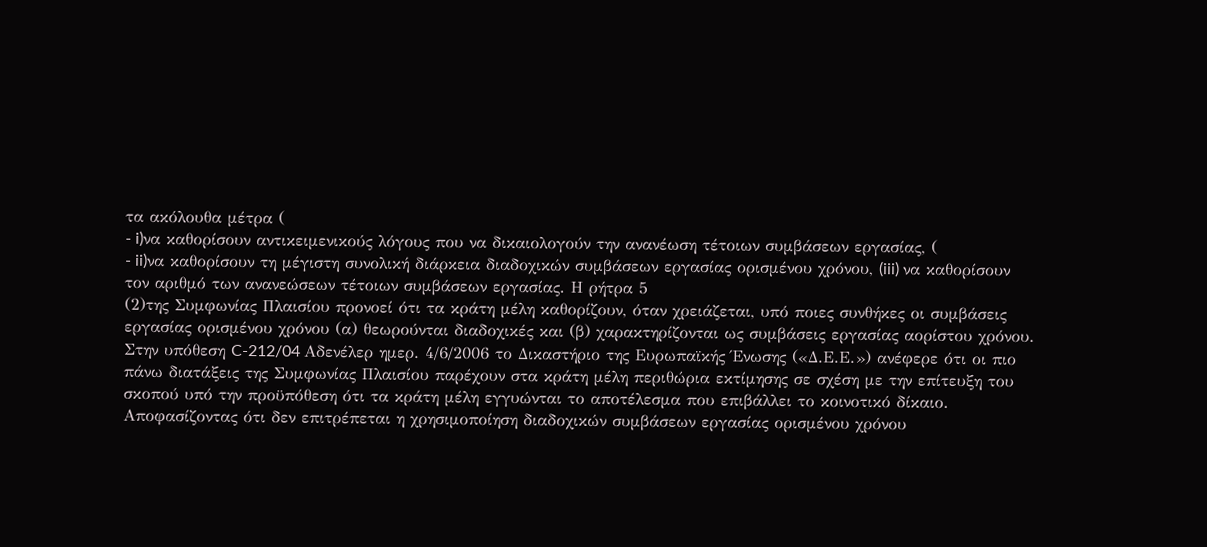τα ακόλουθα μέτρα (
- i)να καθορίσουν αντικειμενικούς λόγους που να δικαιολογούν την ανανέωση τέτοιων συμβάσεων εργασίας, (
- ii)να καθορίσουν τη μέγιστη συνολική διάρκεια διαδοχικών συμβάσεων εργασίας ορισμένου χρόνου, (iii) να καθορίσουν τον αριθμό των ανανεώσεων τέτοιων συμβάσεων εργασίας. Η ρήτρα 5
(2)της Συμφωνίας Πλαισίου προνοεί ότι τα κράτη μέλη καθορίζουν, όταν χρειάζεται, υπό ποιες συνθήκες οι συμβάσεις εργασίας ορισμένου χρόνου (α) θεωρούνται διαδοχικές και (β) χαρακτηρίζονται ως συμβάσεις εργασίας αορίστου χρόνου. Στην υπόθεση C-212/04 Αδενέλερ ημερ. 4/6/2006 το Δικαστήριο της Ευρωπαϊκής Ένωσης («Δ.Ε.Ε.») ανέφερε ότι οι πιο πάνω διατάξεις της Συμφωνίας Πλαισίου παρέχουν στα κράτη μέλη περιθώρια εκτίμησης σε σχέση με την επίτευξη του σκοπού υπό την προϋπόθεση ότι τα κράτη μέλη εγγυώνται το αποτέλεσμα που επιβάλλει το κοινοτικό δίκαιο. Αποφασίζοντας ότι δεν επιτρέπεται η χρησιμοποίηση διαδοχικών συμβάσεων εργασίας ορισμένου χρόνου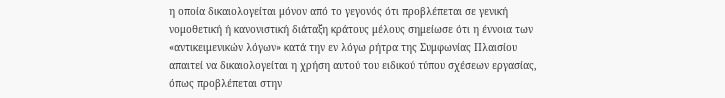η οποία δικαιολογείται μόνον από το γεγονός ότι προβλέπεται σε γενική νομοθετική ή κανονιστική διάταξη κράτους μέλους σημείωσε ότι η έννοια των «αντικειμενικών λόγων» κατά την εν λόγω ρήτρα της Συμφωνίας Πλαισίου απαιτεί να δικαιολογείται η χρήση αυτού του ειδικού τύπου σχέσεων εργασίας, όπως προβλέπεται στην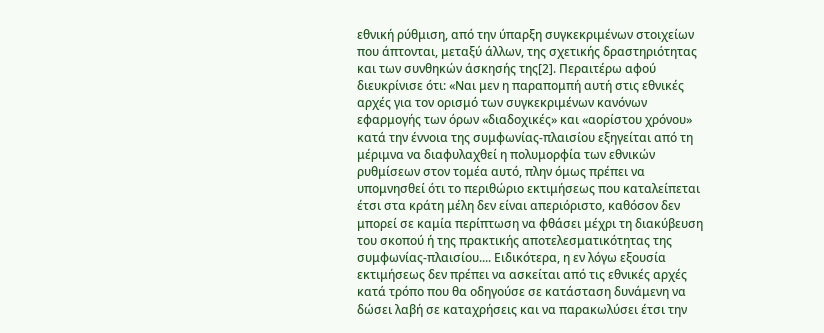εθνική ρύθμιση, από την ύπαρξη συγκεκριμένων στοιχείων που άπτονται, μεταξύ άλλων, της σχετικής δραστηριότητας και των συνθηκών άσκησής της[2]. Περαιτέρω αφού διευκρίνισε ότι: «Ναι μεν η παραπομπή αυτή στις εθνικές αρχές για τον ορισμό των συγκεκριμένων κανόνων εφαρμογής των όρων «διαδοχικές» και «αορίστου χρόνου» κατά την έννοια της συμφωνίας-πλαισίου εξηγείται από τη μέριμνα να διαφυλαχθεί η πολυμορφία των εθνικών ρυθμίσεων στον τομέα αυτό, πλην όμως πρέπει να υπομνησθεί ότι το περιθώριο εκτιμήσεως που καταλείπεται έτσι στα κράτη μέλη δεν είναι απεριόριστο, καθόσον δεν μπορεί σε καμία περίπτωση να φθάσει μέχρι τη διακύβευση του σκοπού ή της πρακτικής αποτελεσματικότητας της συμφωνίας-πλαισίου.... Ειδικότερα, η εν λόγω εξουσία εκτιμήσεως δεν πρέπει να ασκείται από τις εθνικές αρχές κατά τρόπο που θα οδηγούσε σε κατάσταση δυνάμενη να δώσει λαβή σε καταχρήσεις και να παρακωλύσει έτσι την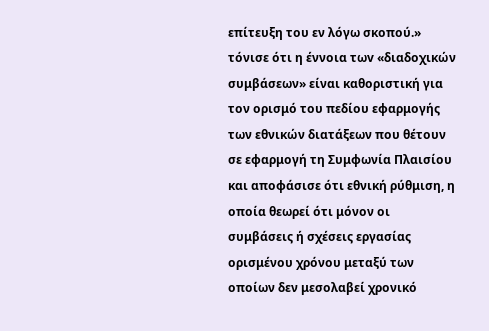επίτευξη του εν λόγω σκοπού.» τόνισε ότι η έννοια τωv «διαδοχικών συμβάσεων» είναι καθοριστική για τον ορισμό του πεδίου εφαρμογής των εθνικών διατάξεων που θέτουν σε εφαρμογή τη Συμφωνία Πλαισίου και αποφάσισε ότι εθνική ρύθμιση, η οποία θεωρεί ότι μόνον οι συμβάσεις ή σχέσεις εργασίας ορισμένου χρόνου μεταξύ των οποίων δεν μεσολαβεί χρονικό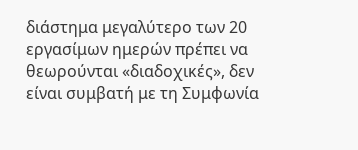διάστημα μεγαλύτερο των 20 εργασίμων ημερών πρέπει να θεωρούνται «διαδοχικές», δεν είναι συμβατή με τη Συμφωνία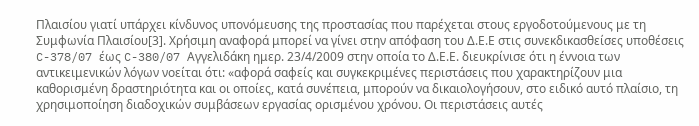Πλαισίου γιατί υπάρχει κίνδυνος υπονόμευσης της προστασίας που παρέχεται στους εργοδοτούμενους με τη Συμφωνία Πλαισίου[3]. Χρήσιμη αναφορά μπορεί να γίνει στην απόφαση του Δ.Ε.Ε στις συνεκδικασθείσες υποθέσεις C-378/07 έως C-380/07 Αγγελιδάκη ημερ. 23/4/2009 στην οποία το Δ.Ε.Ε. διευκρίνισε ότι η έννοια των αντικειμενικών λόγων νοείται ότι: «αφορά σαφείς και συγκεκριμένες περιστάσεις που χαρακτηρίζουν μια καθορισμένη δραστηριότητα και οι οποίες, κατά συνέπεια, μπορούν να δικαιολογήσουν, στο ειδικό αυτό πλαίσιο, τη χρησιμοποίηση διαδοχικών συμβάσεων εργασίας ορισμένου χρόνου. Οι περιστάσεις αυτές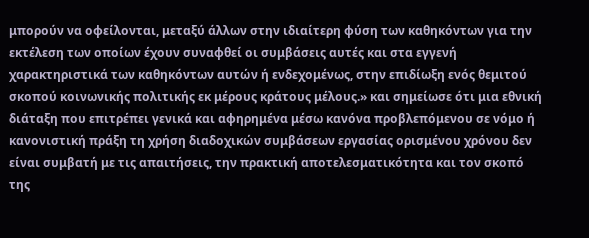μπορούν να οφείλονται, μεταξύ άλλων στην ιδιαίτερη φύση των καθηκόντων για την εκτέλεση των οποίων έχουν συναφθεί οι συμβάσεις αυτές και στα εγγενή χαρακτηριστικά των καθηκόντων αυτών ή ενδεχομένως, στην επιδίωξη ενός θεμιτού σκοπού κοινωνικής πολιτικής εκ μέρους κράτους μέλους.» και σημείωσε ότι μια εθνική διάταξη που επιτρέπει γενικά και αφηρημένα μέσω κανόνα προβλεπόμενου σε νόμο ή κανονιστική πράξη τη χρήση διαδοχικών συμβάσεων εργασίας ορισμένου χρόνου δεν είναι συμβατή με τις απαιτήσεις, την πρακτική αποτελεσματικότητα και τον σκοπό της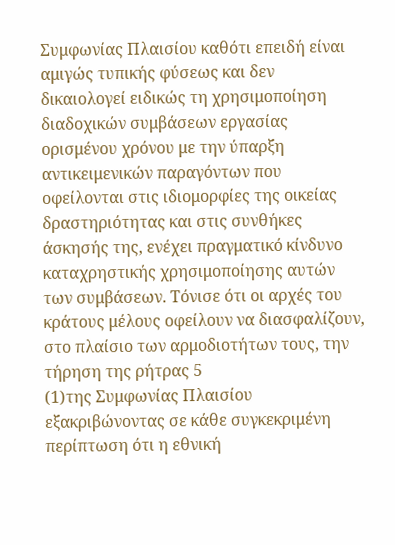Συμφωνίας Πλαισίου καθότι επειδή είναι αμιγώς τυπικής φύσεως και δεν δικαιολογεί ειδικώς τη χρησιμοποίηση διαδοχικών συμβάσεων εργασίας ορισμένου χρόνου με την ύπαρξη αντικειμενικών παραγόντων που οφείλονται στις ιδιομορφίες της οικείας δραστηριότητας και στις συνθήκες άσκησής της, ενέχει πραγματικό κίνδυνο καταχρηστικής χρησιμοποίησης αυτών των συμβάσεων. Τόνισε ότι οι αρχές του κράτους μέλους οφείλουν να διασφαλίζουν, στο πλαίσιο των αρμοδιοτήτων τους, την τήρηση της ρήτρας 5
(1)της Συμφωνίας Πλαισίου εξακριβώνοντας σε κάθε συγκεκριμένη περίπτωση ότι η εθνική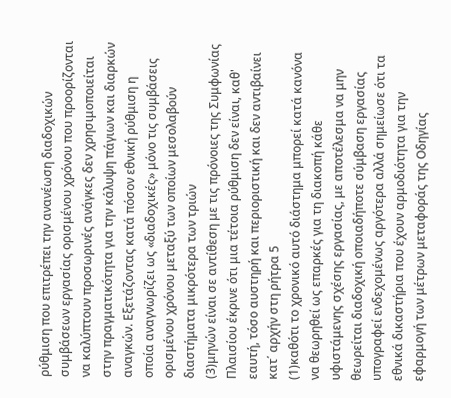ρύθμιση που επιτρέπει την ανανέωση διαδοχικών συμβάσεων εργασίας ορισμένου χρόνου που προορίζονται να καλύπτουν προσωρινές ανάγκες δεν χρησιμοποιείται στην πραγματικότητα για την κάλυψη πάγιων και διαρκών αναγκών. Εξετάζοντας κατά πόσον εθνική ρύθμιση η οποία αναγνωρίζει ως «διαδοχικές» μόνο τις συμβάσεις ορισμένου χρόνου μεταξύ των οποίων μεσολαβούν διαστήματα μικρότερα των τριών
(3)μηνών είναι σε αντίθεση με τις πρόνοιες της Συμφωνίας Πλαισίου έκρινε ότι μια τέτοια ρύθμιση δεν είναι, καθ' εαυτή, τόσο αυστηρή και περιοριστική και δεν αντιβαίνει κατ΄ αρχήν στη ρήτρα 5
(1)καθότι το χρονικό αυτό διάστημα μπορεί κατά κανόνα να θεωρηθεί ως επαρκές για τη διακοπή κάθε υφιστάμενης σχέσης εργασίας, με αποτέλεσμα να μην θεωρείται διαδοχική οποιαδήποτε σύμβαση εργασίας υπογραφεί ενδεχομένως αργότερα αλλά σημείωσε ότι τα εθνικά δικαστήρια που έχουν αρμοδιότητα για την εφαρμογή των μέτρων μεταφοράς της Οδηγίας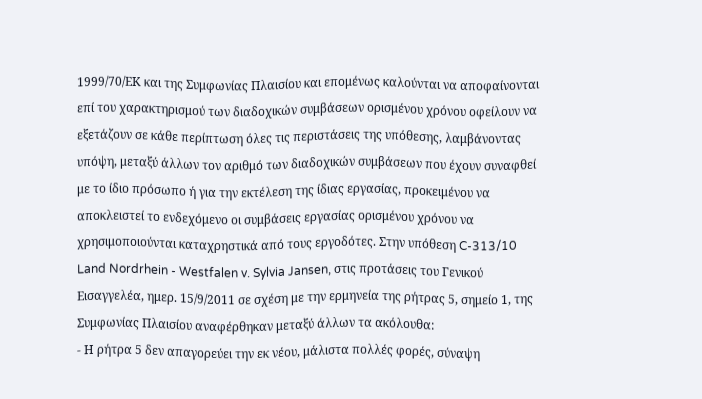1999/70/ΕΚ και της Συμφωνίας Πλαισίου και επομένως καλούνται να αποφαίνονται επί του χαρακτηρισμού των διαδοχικών συμβάσεων ορισμένου χρόνου οφείλουν να εξετάζουν σε κάθε περίπτωση όλες τις περιστάσεις της υπόθεσης, λαμβάνοντας υπόψη, μεταξύ άλλων τον αριθμό των διαδοχικών συμβάσεων που έχουν συναφθεί με το ίδιο πρόσωπο ή για την εκτέλεση της ίδιας εργασίας, προκειμένου να αποκλειστεί το ενδεχόμενο οι συμβάσεις εργασίας ορισμένου χρόνου να χρησιμοποιούνται καταχρηστικά από τους εργοδότες. Στην υπόθεση C-313/10 Land Nordrhein - Westfalen v. Sylvia Jansen, στις προτάσεις του Γενικού Εισαγγελέα, ημερ. 15/9/2011 σε σχέση με την ερμηνεία της ρήτρας 5, σημείο 1, της Συμφωνίας Πλαισίου αναφέρθηκαν μεταξύ άλλων τα ακόλουθα:
- Η ρήτρα 5 δεν απαγορεύει την εκ νέου, μάλιστα πολλές φορές, σύναψη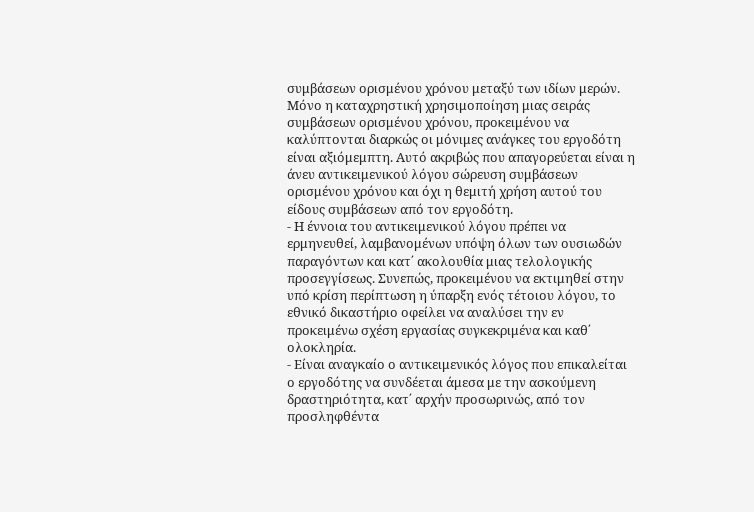συμβάσεων ορισμένου χρόνου μεταξύ των ιδίων μερών. Μόνο η καταχρηστική χρησιμοποίηση μιας σειράς συμβάσεων ορισμένου χρόνου, προκειμένου να καλύπτονται διαρκώς οι μόνιμες ανάγκες του εργοδότη είναι αξιόμεμπτη. Αυτό ακριβώς που απαγορεύεται είναι η άνευ αντικειμενικού λόγου σώρευση συμβάσεων ορισμένου χρόνου και όχι η θεμιτή χρήση αυτού του είδους συμβάσεων από τον εργοδότη.
- Η έννοια του αντικειμενικού λόγου πρέπει να ερμηνευθεί, λαμβανομένων υπόψη όλων των ουσιωδών παραγόντων και κατ΄ ακολουθία μιας τελολογικής προσεγγίσεως. Συνεπώς, προκειμένου να εκτιμηθεί στην υπό κρίση περίπτωση η ύπαρξη ενός τέτοιου λόγου, το εθνικό δικαστήριο οφείλει να αναλύσει την εν προκειμένω σχέση εργασίας συγκεκριμένα και καθ΄ ολοκληρία.
- Είναι αναγκαίο ο αντικειμενικός λόγος που επικαλείται ο εργοδότης να συνδέεται άμεσα με την ασκούμενη δραστηριότητα, κατ΄ αρχήν προσωρινώς, από τον προσληφθέντα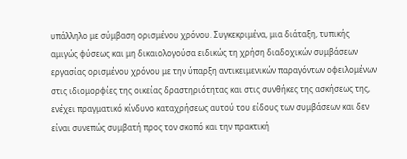υπάλληλο με σύμβαση ορισμένου χρόνου. Συγκεκριμένα, μια διάταξη, τυπικής αμιγώς φύσεως και μη δικαιολογούσα ειδικώς τη χρήση διαδοχικών συμβάσεων εργασίας ορισμένου χρόνου με την ύπαρξη αντικειμενικών παραγόντων οφειλομένων στις ιδιομορφίες της οικείας δραστηριότητας και στις συνθήκες της ασκήσεως της, ενέχει πραγματικό κίνδυνο καταχρήσεως αυτού του είδους των συμβάσεων και δεν είναι συνεπώς συμβατή προς τον σκοπό και την πρακτική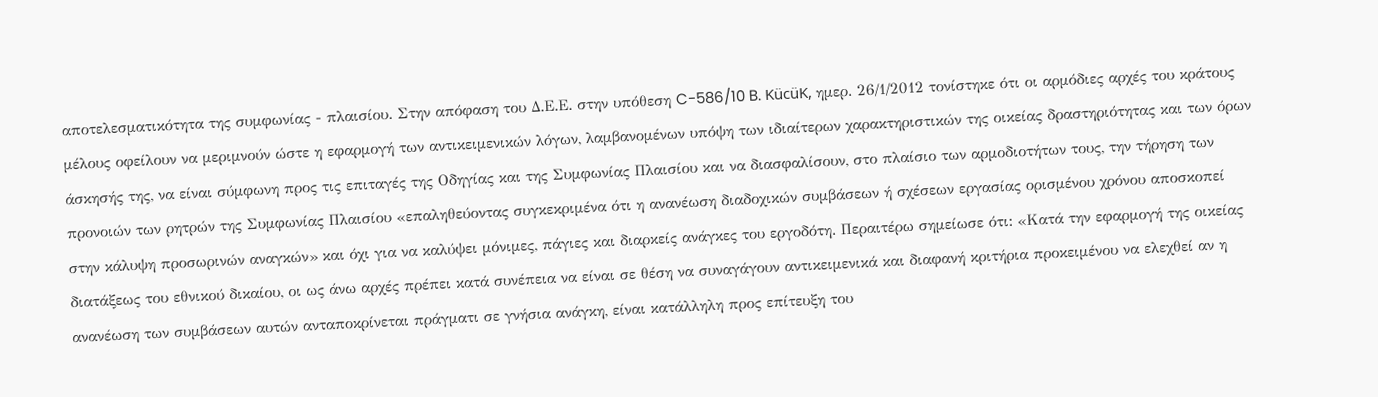αποτελεσματικότητα της συμφωνίας - πλαισίου. Στην απόφαση του Δ.Ε.Ε. στην υπόθεση C-586/10 B. KücüK, ημερ. 26/1/2012 τονίστηκε ότι οι αρμόδιες αρχές του κράτους μέλους οφείλουν να μεριμνούν ώστε η εφαρμογή των αντικειμενικών λόγων, λαμβανομένων υπόψη των ιδιαίτερων χαρακτηριστικών της οικείας δραστηριότητας και των όρων άσκησής της, να είναι σύμφωνη προς τις επιταγές της Οδηγίας και της Συμφωνίας Πλαισίου και να διασφαλίσουν, στο πλαίσιο των αρμοδιοτήτων τους, την τήρηση των προνοιών των ρητρών της Συμφωνίας Πλαισίου «επαληθεύοντας συγκεκριμένα ότι η ανανέωση διαδοχικών συμβάσεων ή σχέσεων εργασίας ορισμένου χρόνου αποσκοπεί στην κάλυψη προσωρινών αναγκών» και όχι για να καλύψει μόνιμες, πάγιες και διαρκείς ανάγκες του εργοδότη. Περαιτέρω σημείωσε ότι: «Κατά την εφαρμογή της οικείας διατάξεως του εθνικού δικαίου, οι ως άνω αρχές πρέπει κατά συνέπεια να είναι σε θέση να συναγάγουν αντικειμενικά και διαφανή κριτήρια προκειμένου να ελεχθεί αν η ανανέωση των συμβάσεων αυτών ανταποκρίνεται πράγματι σε γνήσια ανάγκη, είναι κατάλληλη προς επίτευξη του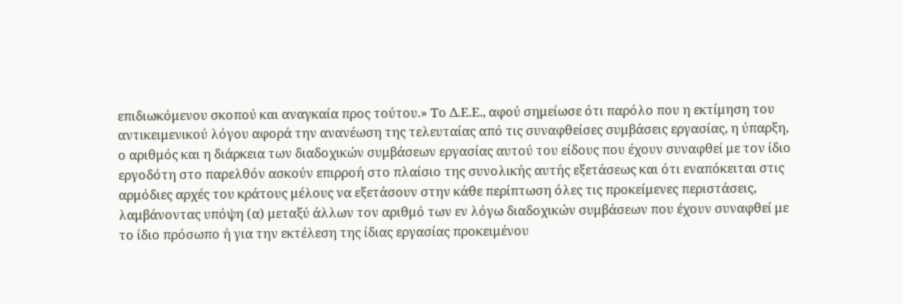επιδιωκόμενου σκοπού και αναγκαία προς τούτου.» Το Δ.Ε.Ε., αφού σημείωσε ότι παρόλο που η εκτίμηση του αντικειμενικού λόγου αφορά την ανανέωση της τελευταίας από τις συναφθείσες συμβάσεις εργασίας, η ύπαρξη, ο αριθμός και η διάρκεια των διαδοχικών συμβάσεων εργασίας αυτού του είδους που έχουν συναφθεί με τον ίδιο εργοδότη στο παρελθόν ασκούν επιρροή στο πλαίσιο της συνολικής αυτής εξετάσεως και ότι εναπόκειται στις αρμόδιες αρχές του κράτους μέλους να εξετάσουν στην κάθε περίπτωση όλες τις προκείμενες περιστάσεις, λαμβάνοντας υπόψη (α) μεταξύ άλλων τον αριθμό των εν λόγω διαδοχικών συμβάσεων που έχουν συναφθεί με το ίδιο πρόσωπο ή για την εκτέλεση της ίδιας εργασίας προκειμένου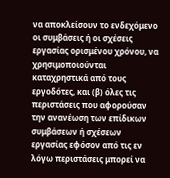να αποκλείσουν το ενδεχόμενο οι συμβάσεις ή οι σχέσεις εργασίας ορισμένου χρόνου, να χρησιμοποιούνται καταχρηστικά από τους εργοδότες, και (β) όλες τις περιστάσεις που αφορούσαν την ανανέωση των επίδικων συμβάσεων ή σχέσεων εργασίας εφόσον από τις εν λόγω περιστάσεις μπορεί να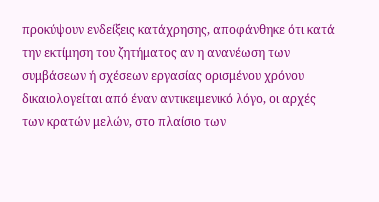προκύψουν ενδείξεις κατάχρησης, αποφάνθηκε ότι κατά την εκτίμηση του ζητήματος αν η ανανέωση των συμβάσεων ή σχέσεων εργασίας ορισμένου χρόνου δικαιολογείται από έναν αντικειμενικό λόγο, οι αρχές των κρατών μελών, στο πλαίσιο των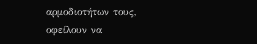αρμοδιοτήτων τους, οφείλουν να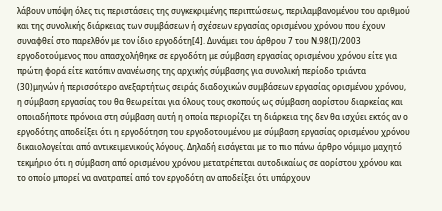λάβουν υπόψη όλες τις περιστάσεις της συγκεκριμένης περιπτώσεως, περιλαμβανομένου του αριθμού και της συνολικής διάρκειας των συμβάσεων ή σχέσεων εργασίας ορισμένου χρόνου που έχουν συναφθεί στο παρελθόν με τον ίδιο εργοδότη[4]. Δυνάμει του άρθρου 7 του Ν.98(Ι)/2003 εργοδοτούμενος που απασχολήθηκε σε εργοδότη με σύμβαση εργασίας ορισμένου χρόνου είτε για πρώτη φορά είτε κατόπιν ανανέωσης της αρχικής σύμβασης για συνολική περίοδο τριάντα
(30)μηνών ή περισσότερο ανεξαρτήτως σειράς διαδοχικών συμβάσεων εργασίας ορισμένου χρόνου, η σύμβαση εργασίας του θα θεωρείται για όλους τους σκοπούς ως σύμβαση αορίστου διαρκείας και οποιαδήποτε πρόνοια στη σύμβαση αυτή η οποία περιορίζει τη διάρκεια της δεν θα ισχύει εκτός αν ο εργοδότης αποδείξει ότι η εργοδότηση του εργοδοτουμένου με σύμβαση εργασίας ορισμένου χρόνου δικαιολογείται από αντικειμενικούς λόγους. Δηλαδή εισάγεται με το πιο πάνω άρθρο νόμιμο μαχητό τεκμήριο ότι η σύμβαση από ορισμένου χρόνου μετατρέπεται αυτοδικαίως σε αορίστου χρόνου και το οποίο μπορεί να ανατραπεί από τον εργοδότη αν αποδείξει ότι υπάρχουν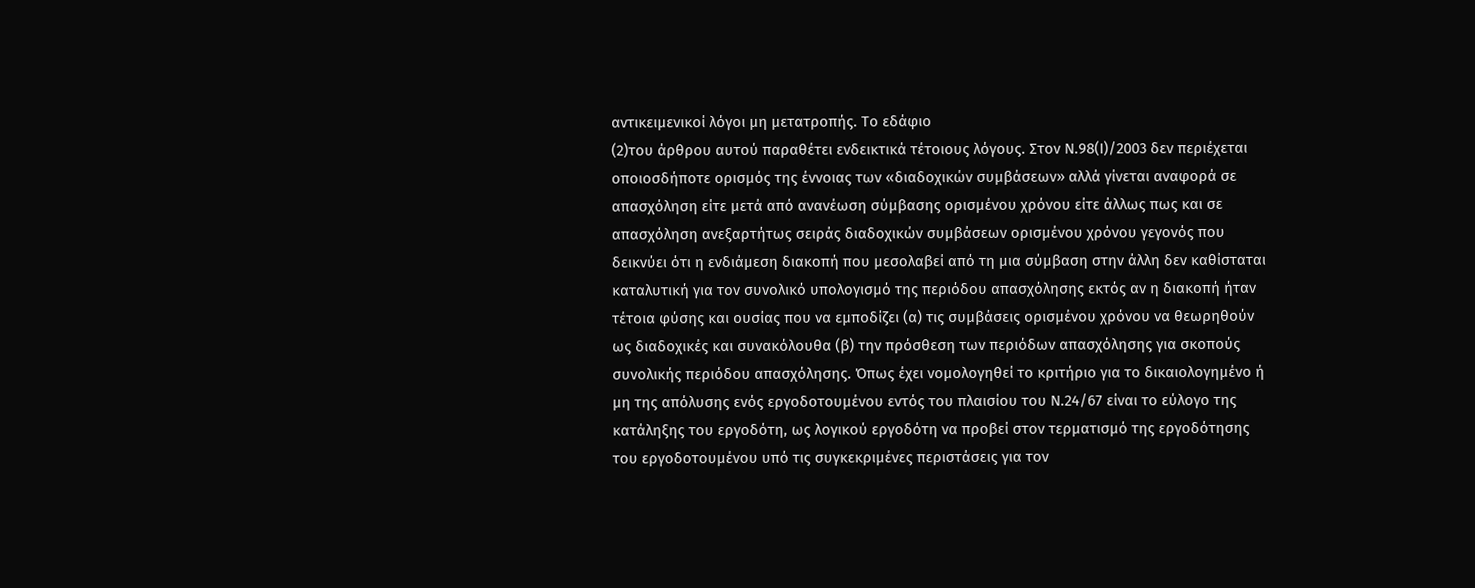αντικειμενικοί λόγοι μη μετατροπής. Το εδάφιο
(2)του άρθρου αυτού παραθέτει ενδεικτικά τέτοιους λόγους. Στον Ν.98(Ι)/2003 δεν περιέχεται οποιοσδήποτε ορισμός της έννοιας των «διαδοχικών συμβάσεων» αλλά γίνεται αναφορά σε απασχόληση είτε μετά από ανανέωση σύμβασης ορισμένου χρόνου είτε άλλως πως και σε απασχόληση ανεξαρτήτως σειράς διαδοχικών συμβάσεων ορισμένου χρόνου γεγονός που δεικνύει ότι η ενδιάμεση διακοπή που μεσολαβεί από τη μια σύμβαση στην άλλη δεν καθίσταται καταλυτική για τον συνολικό υπολογισμό της περιόδου απασχόλησης εκτός αν η διακοπή ήταν τέτοια φύσης και ουσίας που να εμποδίζει (α) τις συμβάσεις ορισμένου χρόνου να θεωρηθούν ως διαδοχικές και συνακόλουθα (β) την πρόσθεση των περιόδων απασχόλησης για σκοπούς συνολικής περιόδου απασχόλησης. Όπως έχει νομολογηθεί το κριτήριο για το δικαιολογημένο ή μη της απόλυσης ενός εργοδοτουμένου εντός του πλαισίου του Ν.24/67 είναι το εύλογο της κατάληξης του εργοδότη, ως λογικού εργοδότη να προβεί στον τερματισμό της εργοδότησης του εργοδοτουμένου υπό τις συγκεκριμένες περιστάσεις για τον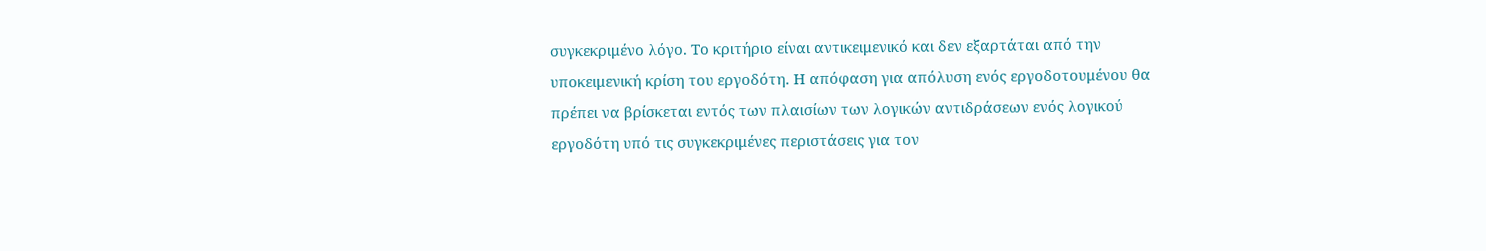συγκεκριμένο λόγο. Το κριτήριο είναι αντικειμενικό και δεν εξαρτάται από την υποκειμενική κρίση του εργοδότη. Η απόφαση για απόλυση ενός εργοδοτουμένου θα πρέπει να βρίσκεται εντός των πλαισίων των λογικών αντιδράσεων ενός λογικού εργοδότη υπό τις συγκεκριμένες περιστάσεις για τον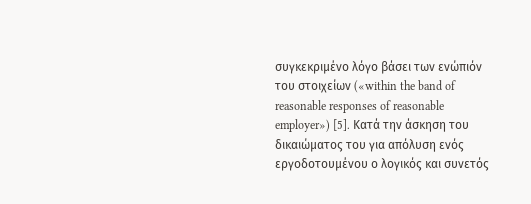συγκεκριμένο λόγο βάσει των ενώπιόν του στοιχείων («within the band of reasonable responses of reasonable employer») [5]. Κατά την άσκηση του δικαιώματος του για απόλυση ενός εργοδοτουμένου ο λογικός και συνετός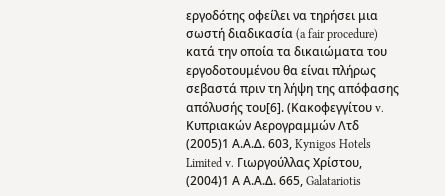εργοδότης οφείλει να τηρήσει μια σωστή διαδικασία (a fair procedure) κατά την οποία τα δικαιώματα του εργοδοτουμένου θα είναι πλήρως σεβαστά πριν τη λήψη της απόφασης απόλυσής του[6]. (Κακοφεγγίτου v. Kυπριακών Αερογραμμών Λτδ
(2005)1 Α.Α.Δ. 603, Kynigos Hotels Limited v. Γιωργούλλας Χρίστου,
(2004)1 Α Α.Α.Δ. 665, Galatariotis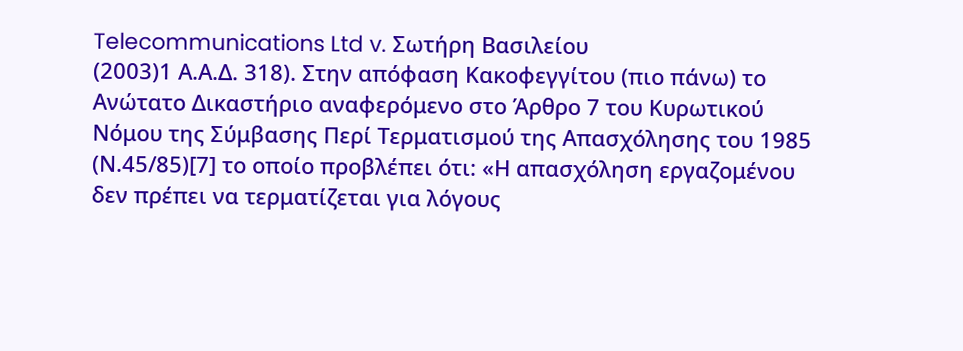Telecommunications Ltd v. Σωτήρη Βασιλείου
(2003)1 Α.Α.Δ. 318). Στην απόφαση Κακοφεγγίτου (πιο πάνω) το Ανώτατο Δικαστήριο αναφερόμενο στο Άρθρο 7 του Κυρωτικού Νόμου της Σύμβασης Περί Τερματισμού της Απασχόλησης του 1985 (Ν.45/85)[7] το οποίο προβλέπει ότι: «Η απασχόληση εργαζομένου δεν πρέπει να τερματίζεται για λόγους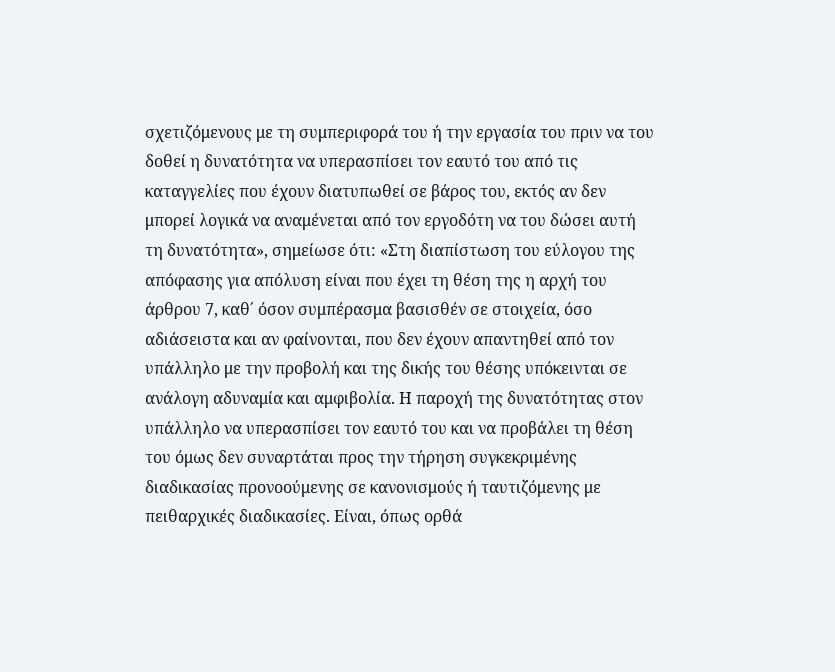σχετιζόμενους με τη συμπεριφορά του ή την εργασία του πριν να του δοθεί η δυνατότητα να υπερασπίσει τον εαυτό του από τις καταγγελίες που έχουν διατυπωθεί σε βάρος του, εκτός αν δεν μπορεί λογικά να αναμένεται από τον εργοδότη να του δώσει αυτή τη δυνατότητα», σημείωσε ότι: «Στη διαπίστωση του εύλογου της απόφασης για απόλυση είναι που έχει τη θέση της η αρχή του άρθρου 7, καθ΄ όσον συμπέρασμα βασισθέν σε στοιχεία, όσο αδιάσειστα και αν φαίνονται, που δεν έχουν απαντηθεί από τον υπάλληλο με την προβολή και της δικής του θέσης υπόκεινται σε ανάλογη αδυναμία και αμφιβολία. Η παροχή της δυνατότητας στον υπάλληλο να υπερασπίσει τον εαυτό του και να προβάλει τη θέση του όμως δεν συναρτάται προς την τήρηση συγκεκριμένης διαδικασίας προνοούμενης σε κανονισμούς ή ταυτιζόμενης με πειθαρχικές διαδικασίες. Είναι, όπως ορθά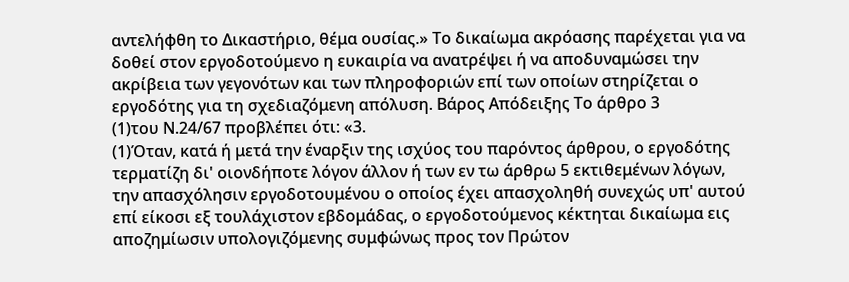αντελήφθη το Δικαστήριο, θέμα ουσίας.» Το δικαίωμα ακρόασης παρέχεται για να δοθεί στον εργοδοτούμενο η ευκαιρία να ανατρέψει ή να αποδυναμώσει την ακρίβεια των γεγονότων και των πληροφοριών επί των οποίων στηρίζεται ο εργοδότης για τη σχεδιαζόμενη απόλυση. Βάρος Απόδειξης Το άρθρο 3
(1)του Ν.24/67 προβλέπει ότι: «3.
(1)Όταν, κατά ή μετά την έναρξιν της ισχύος του παρόντος άρθρου, ο εργοδότης τερματίζη δι' οιονδήποτε λόγον άλλον ή των εν τω άρθρω 5 εκτιθεμένων λόγων, την απασχόλησιν εργοδοτουμένου ο οποίος έχει απασχοληθή συνεχώς υπ' αυτού επί είκοσι εξ τουλάχιστον εβδομάδας, ο εργοδοτούμενος κέκτηται δικαίωμα εις αποζημίωσιν υπολογιζόμενης συμφώνως προς τον Πρώτον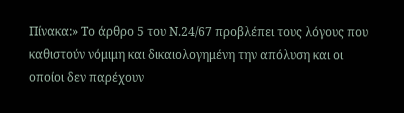Πίνακα:» Το άρθρο 5 του Ν.24/67 προβλέπει τους λόγους που καθιστούν νόμιμη και δικαιολογημένη την απόλυση και οι οποίοι δεν παρέχουν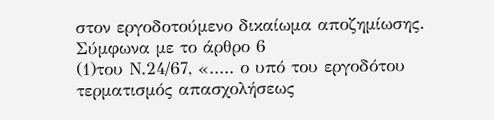στον εργοδοτούμενο δικαίωμα αποζημίωσης. Σύμφωνα με το άρθρο 6
(1)του Ν.24/67, «..... ο υπό του εργοδότου τερματισμός απασχολήσεως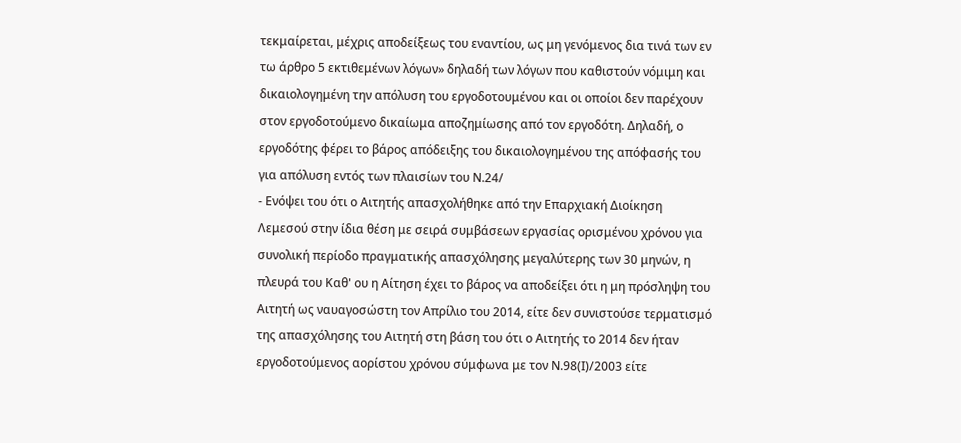τεκμαίρεται, μέχρις αποδείξεως του εναντίου, ως μη γενόμενος δια τινά των εν τω άρθρο 5 εκτιθεμένων λόγων» δηλαδή των λόγων που καθιστούν νόμιμη και δικαιολογημένη την απόλυση του εργοδοτουμένου και οι οποίοι δεν παρέχουν στον εργοδοτούμενο δικαίωμα αποζημίωσης από τον εργοδότη. Δηλαδή, ο εργοδότης φέρει το βάρος απόδειξης του δικαιολογημένου της απόφασής του για απόλυση εντός των πλαισίων του Ν.24/
- Ενόψει του ότι ο Αιτητής απασχολήθηκε από την Επαρχιακή Διοίκηση Λεμεσού στην ίδια θέση με σειρά συμβάσεων εργασίας ορισμένου χρόνου για συνολική περίοδο πραγματικής απασχόλησης μεγαλύτερης των 30 μηνών, η πλευρά του Καθ' ου η Αίτηση έχει το βάρος να αποδείξει ότι η μη πρόσληψη του Αιτητή ως ναυαγοσώστη τον Απρίλιο του 2014, είτε δεν συνιστούσε τερματισμό της απασχόλησης του Αιτητή στη βάση του ότι ο Αιτητής το 2014 δεν ήταν εργοδοτούμενος αορίστου χρόνου σύμφωνα με τον Ν.98(Ι)/2003 είτε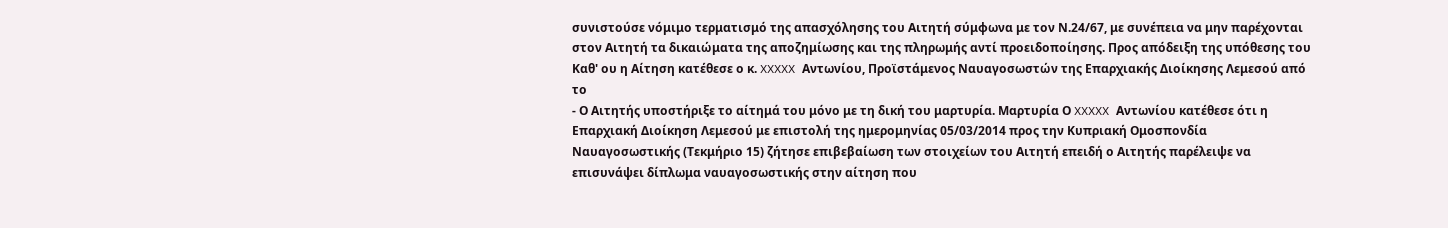συνιστούσε νόμιμο τερματισμό της απασχόλησης του Αιτητή σύμφωνα με τον Ν.24/67, με συνέπεια να μην παρέχονται στον Αιτητή τα δικαιώματα της αποζημίωσης και της πληρωμής αντί προειδοποίησης. Προς απόδειξη της υπόθεσης του Καθ' ου η Αίτηση κατέθεσε ο κ. XXXXX Αντωνίου, Προϊστάμενος Ναυαγοσωστών της Επαρχιακής Διοίκησης Λεμεσού από το
- Ο Αιτητής υποστήριξε το αίτημά του μόνο με τη δική του μαρτυρία. Μαρτυρία Ο XXXXX Αντωνίου κατέθεσε ότι η Επαρχιακή Διοίκηση Λεμεσού με επιστολή της ημερομηνίας 05/03/2014 προς την Κυπριακή Ομοσπονδία Ναυαγοσωστικής (Τεκμήριο 15) ζήτησε επιβεβαίωση των στοιχείων του Αιτητή επειδή ο Αιτητής παρέλειψε να επισυνάψει δίπλωμα ναυαγοσωστικής στην αίτηση που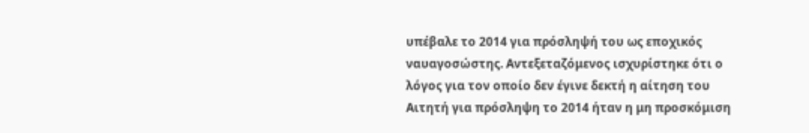υπέβαλε το 2014 για πρόσληψή του ως εποχικός ναυαγοσώστης. Αντεξεταζόμενος ισχυρίστηκε ότι ο λόγος για τον οποίο δεν έγινε δεκτή η αίτηση του Αιτητή για πρόσληψη το 2014 ήταν η μη προσκόμιση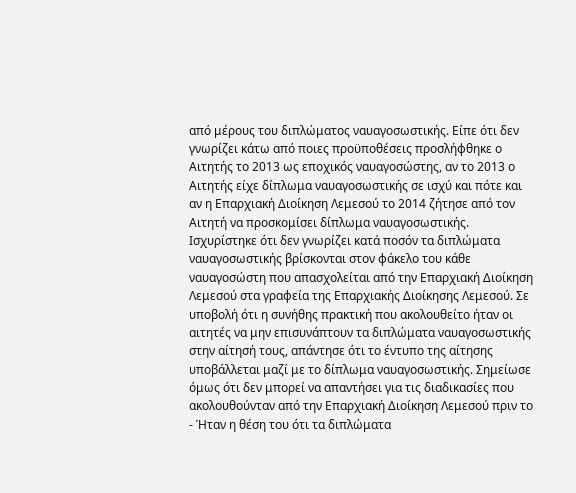από μέρους του διπλώματος ναυαγοσωστικής. Είπε ότι δεν γνωρίζει κάτω από ποιες προϋποθέσεις προσλήφθηκε ο Αιτητής το 2013 ως εποχικός ναυαγοσώστης, αν το 2013 ο Αιτητής είχε δίπλωμα ναυαγοσωστικής σε ισχύ και πότε και αν η Επαρχιακή Διοίκηση Λεμεσού το 2014 ζήτησε από τον Αιτητή να προσκομίσει δίπλωμα ναυαγοσωστικής. Ισχυρίστηκε ότι δεν γνωρίζει κατά ποσόν τα διπλώματα ναυαγοσωστικής βρίσκονται στον φάκελο του κάθε ναυαγοσώστη που απασχολείται από την Επαρχιακή Διοίκηση Λεμεσού στα γραφεία της Επαρχιακής Διοίκησης Λεμεσού. Σε υποβολή ότι η συνήθης πρακτική που ακολουθείτο ήταν οι αιτητές να μην επισυνάπτουν τα διπλώματα ναυαγοσωστικής στην αίτησή τους, απάντησε ότι το έντυπο της αίτησης υποβάλλεται μαζί με το δίπλωμα ναυαγοσωστικής. Σημείωσε όμως ότι δεν μπορεί να απαντήσει για τις διαδικασίες που ακολουθούνταν από την Επαρχιακή Διοίκηση Λεμεσού πριν το
- Ήταν η θέση του ότι τα διπλώματα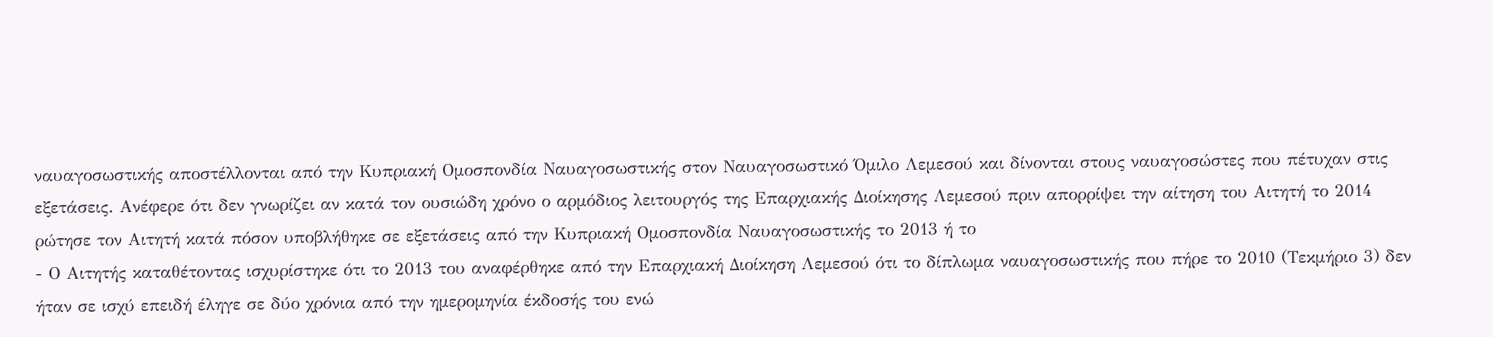ναυαγοσωστικής αποστέλλονται από την Κυπριακή Ομοσπονδία Ναυαγοσωστικής στον Ναυαγοσωστικό Όμιλο Λεμεσού και δίνονται στους ναυαγοσώστες που πέτυχαν στις εξετάσεις. Ανέφερε ότι δεν γνωρίζει αν κατά τον ουσιώδη χρόνο ο αρμόδιος λειτουργός της Επαρχιακής Διοίκησης Λεμεσού πριν απορρίψει την αίτηση του Αιτητή το 2014 ρώτησε τον Αιτητή κατά πόσον υποβλήθηκε σε εξετάσεις από την Κυπριακή Ομοσπονδία Ναυαγοσωστικής το 2013 ή το
- Ο Αιτητής καταθέτοντας ισχυρίστηκε ότι το 2013 του αναφέρθηκε από την Επαρχιακή Διοίκηση Λεμεσού ότι το δίπλωμα ναυαγοσωστικής που πήρε το 2010 (Τεκμήριο 3) δεν ήταν σε ισχύ επειδή έληγε σε δύο χρόνια από την ημερομηνία έκδοσής του ενώ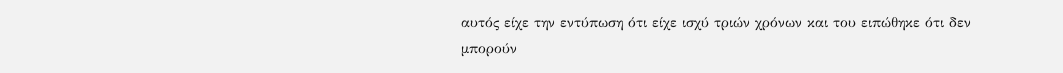αυτός είχε την εντύπωση ότι είχε ισχύ τριών χρόνων και του ειπώθηκε ότι δεν μπορούν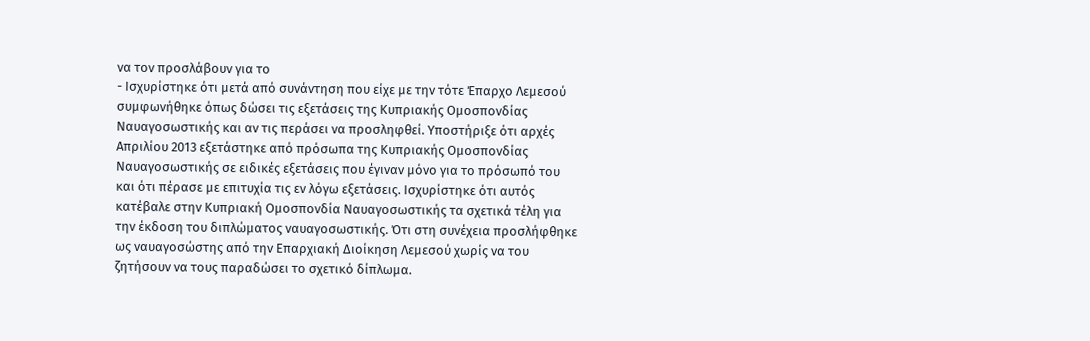να τον προσλάβουν για το
- Ισχυρίστηκε ότι μετά από συνάντηση που είχε με την τότε Έπαρχο Λεμεσού συμφωνήθηκε όπως δώσει τις εξετάσεις της Κυπριακής Ομοσπονδίας Ναυαγοσωστικής και αν τις περάσει να προσληφθεί. Υποστήριξε ότι αρχές Απριλίου 2013 εξετάστηκε από πρόσωπα της Κυπριακής Ομοσπονδίας Ναυαγοσωστικής σε ειδικές εξετάσεις που έγιναν μόνο για το πρόσωπό του και ότι πέρασε με επιτυχία τις εν λόγω εξετάσεις. Ισχυρίστηκε ότι αυτός κατέβαλε στην Κυπριακή Ομοσπονδία Ναυαγοσωστικής τα σχετικά τέλη για την έκδοση του διπλώματος ναυαγοσωστικής. Ότι στη συνέχεια προσλήφθηκε ως ναυαγοσώστης από την Επαρχιακή Διοίκηση Λεμεσού χωρίς να του ζητήσουν να τους παραδώσει το σχετικό δίπλωμα.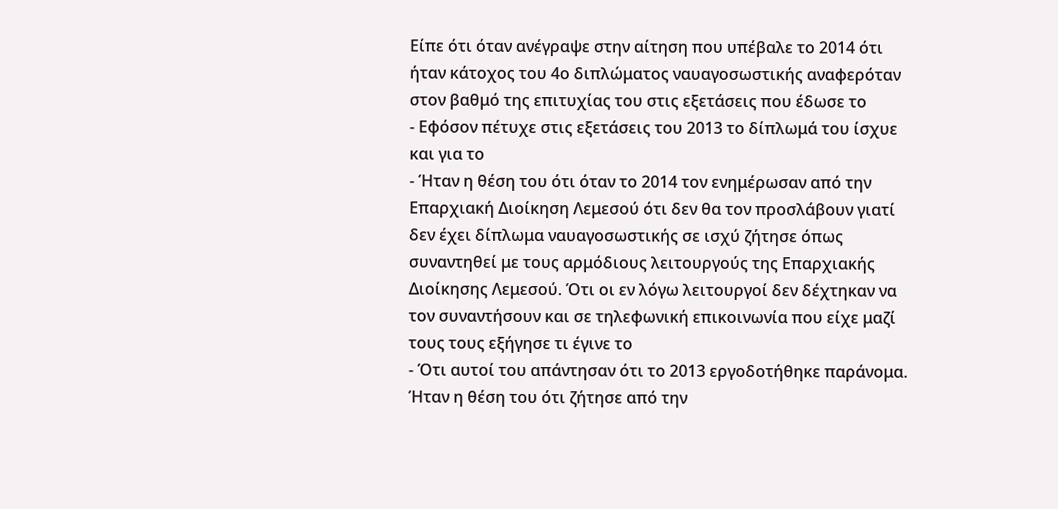Είπε ότι όταν ανέγραψε στην αίτηση που υπέβαλε το 2014 ότι ήταν κάτοχος του 4ο διπλώματος ναυαγοσωστικής αναφερόταν στον βαθμό της επιτυχίας του στις εξετάσεις που έδωσε το
- Εφόσον πέτυχε στις εξετάσεις του 2013 το δίπλωμά του ίσχυε και για το
- Ήταν η θέση του ότι όταν το 2014 τον ενημέρωσαν από την Επαρχιακή Διοίκηση Λεμεσού ότι δεν θα τον προσλάβουν γιατί δεν έχει δίπλωμα ναυαγοσωστικής σε ισχύ ζήτησε όπως συναντηθεί με τους αρμόδιους λειτουργούς της Επαρχιακής Διοίκησης Λεμεσού. Ότι οι εν λόγω λειτουργοί δεν δέχτηκαν να τον συναντήσουν και σε τηλεφωνική επικοινωνία που είχε μαζί τους τους εξήγησε τι έγινε το
- Ότι αυτοί του απάντησαν ότι το 2013 εργοδοτήθηκε παράνομα. Ήταν η θέση του ότι ζήτησε από την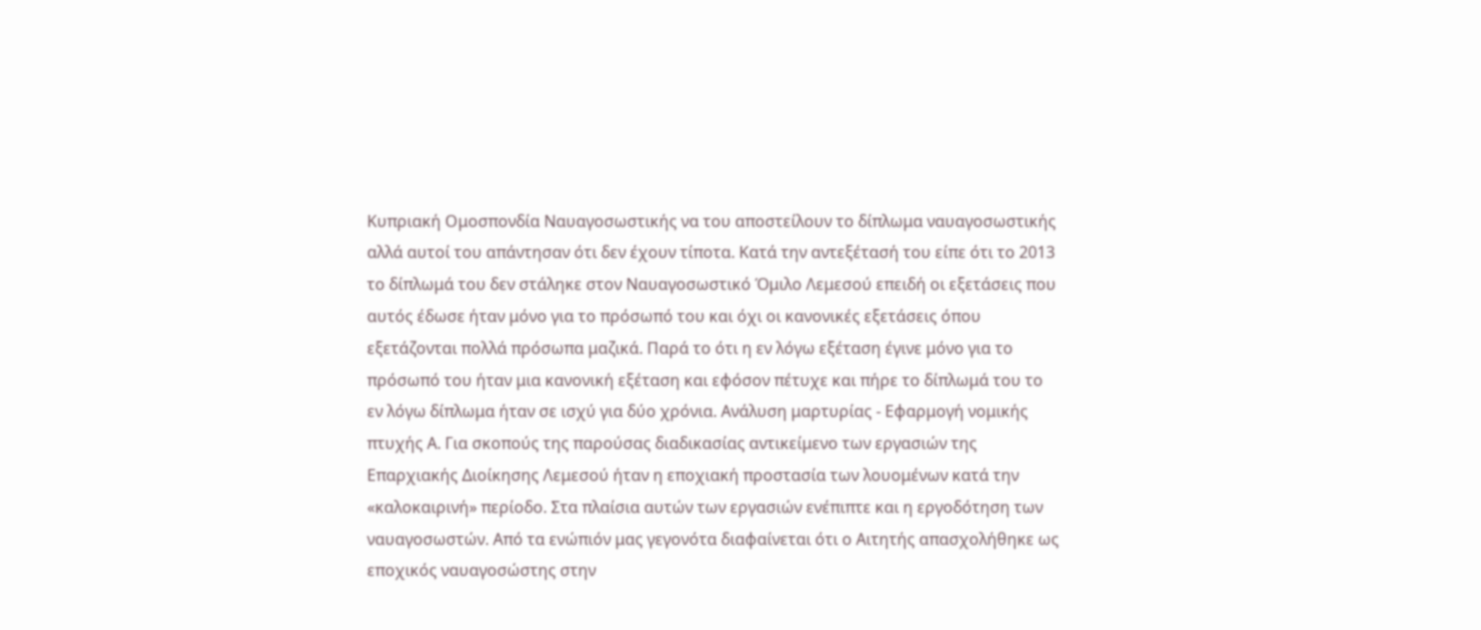Κυπριακή Ομοσπονδία Ναυαγοσωστικής να του αποστείλουν το δίπλωμα ναυαγοσωστικής αλλά αυτοί του απάντησαν ότι δεν έχουν τίποτα. Κατά την αντεξέτασή του είπε ότι το 2013 το δίπλωμά του δεν στάληκε στον Ναυαγοσωστικό Όμιλο Λεμεσού επειδή οι εξετάσεις που αυτός έδωσε ήταν μόνο για το πρόσωπό του και όχι οι κανονικές εξετάσεις όπου εξετάζονται πολλά πρόσωπα μαζικά. Παρά το ότι η εν λόγω εξέταση έγινε μόνο για το πρόσωπό του ήταν μια κανονική εξέταση και εφόσον πέτυχε και πήρε το δίπλωμά του το εν λόγω δίπλωμα ήταν σε ισχύ για δύο χρόνια. Ανάλυση μαρτυρίας - Εφαρμογή νομικής πτυχής Α. Για σκοπούς της παρούσας διαδικασίας αντικείμενο των εργασιών της Επαρχιακής Διοίκησης Λεμεσού ήταν η εποχιακή προστασία των λουομένων κατά την «καλοκαιρινή» περίοδο. Στα πλαίσια αυτών των εργασιών ενέπιπτε και η εργοδότηση των ναυαγοσωστών. Από τα ενώπιόν μας γεγονότα διαφαίνεται ότι ο Αιτητής απασχολήθηκε ως εποχικός ναυαγοσώστης στην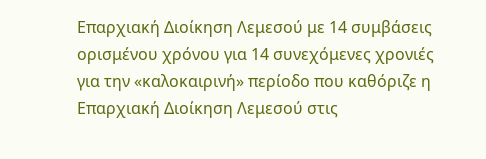Επαρχιακή Διοίκηση Λεμεσού με 14 συμβάσεις ορισμένου χρόνου για 14 συνεχόμενες χρονιές για την «καλοκαιρινή» περίοδο που καθόριζε η Επαρχιακή Διοίκηση Λεμεσού στις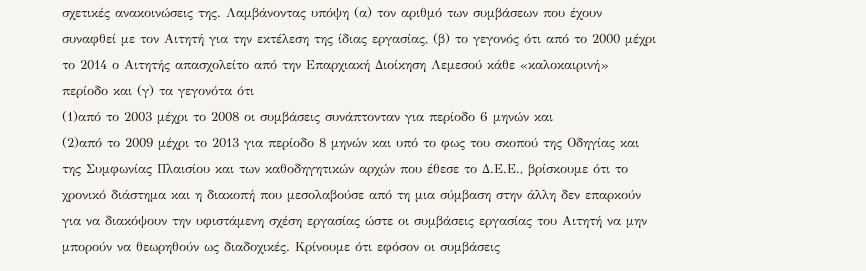σχετικές ανακοινώσεις της. Λαμβάνοντας υπόψη (α) τον αριθμό των συμβάσεων που έχουν συναφθεί με τον Αιτητή για την εκτέλεση της ίδιας εργασίας, (β) το γεγονός ότι από το 2000 μέχρι το 2014 ο Αιτητής απασχολείτο από την Επαρχιακή Διοίκηση Λεμεσού κάθε «καλοκαιρινή» περίοδο και (γ) τα γεγονότα ότι
(1)από το 2003 μέχρι το 2008 οι συμβάσεις συνάπτονταν για περίοδο 6 μηνών και
(2)από το 2009 μέχρι το 2013 για περίοδο 8 μηνών και υπό το φως του σκοπού της Οδηγίας και της Συμφωνίας Πλαισίου και των καθοδηγητικών αρχών που έθεσε το Δ.Ε.Ε., βρίσκουμε ότι το χρονικό διάστημα και η διακοπή που μεσολαβούσε από τη μια σύμβαση στην άλλη δεν επαρκούν για να διακόψουν την υφιστάμενη σχέση εργασίας ώστε οι συμβάσεις εργασίας του Αιτητή να μην μπορούν να θεωρηθούν ως διαδοχικές. Κρίνουμε ότι εφόσον οι συμβάσεις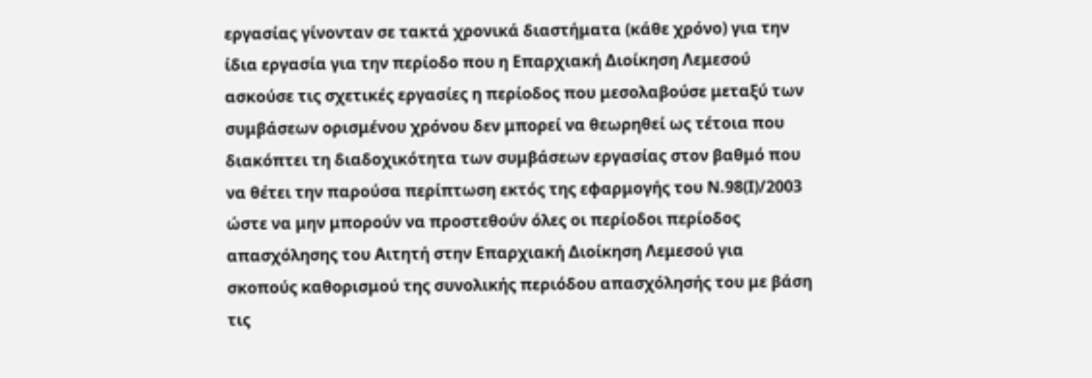εργασίας γίνονταν σε τακτά χρονικά διαστήματα (κάθε χρόνο) για την ίδια εργασία για την περίοδο που η Επαρχιακή Διοίκηση Λεμεσού ασκούσε τις σχετικές εργασίες η περίοδος που μεσολαβούσε μεταξύ των συμβάσεων ορισμένου χρόνου δεν μπορεί να θεωρηθεί ως τέτοια που διακόπτει τη διαδοχικότητα των συμβάσεων εργασίας στον βαθμό που να θέτει την παρούσα περίπτωση εκτός της εφαρμογής του Ν.98(Ι)/2003 ώστε να μην μπορούν να προστεθούν όλες οι περίοδοι περίοδος απασχόλησης του Αιτητή στην Επαρχιακή Διοίκηση Λεμεσού για σκοπούς καθορισμού της συνολικής περιόδου απασχόλησής του με βάση τις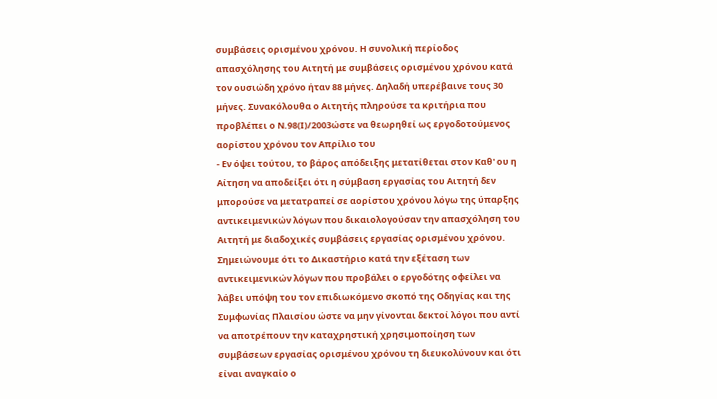συμβάσεις ορισμένου χρόνου. Η συνολική περίοδος απασχόλησης του Αιτητή με συμβάσεις ορισμένου χρόνου κατά τον ουσιώδη χρόνο ήταν 88 μήνες. Δηλαδή υπερέβαινε τους 30 μήνες. Συνακόλουθα ο Αιτητής πληρούσε τα κριτήρια που προβλέπει ο Ν.98(Ι)/2003ώστε να θεωρηθεί ως εργοδοτούμενος αορίστου χρόνου τον Απρίλιο του
- Εν όψει τούτου, το βάρος απόδειξης μετατίθεται στον Καθ' ου η Αίτηση να αποδείξει ότι η σύμβαση εργασίας του Αιτητή δεν μπορούσε να μετατραπεί σε αορίστου χρόνου λόγω της ύπαρξης αντικειμενικών λόγων που δικαιολογούσαν την απασχόληση του Αιτητή με διαδοχικές συμβάσεις εργασίας ορισμένου χρόνου. Σημειώνουμε ότι το Δικαστήριο κατά την εξέταση των αντικειμενικών λόγων που προβάλει ο εργοδότης οφείλει να λάβει υπόψη του τον επιδιωκόμενο σκοπό της Οδηγίας και της Συμφωνίας Πλαισίου ώστε να μην γίνονται δεκτοί λόγοι που αντί να αποτρέπουν την καταχρηστική χρησιμοποίηση των συμβάσεων εργασίας ορισμένου χρόνου τη διευκολύνουν και ότι είναι αναγκαίο ο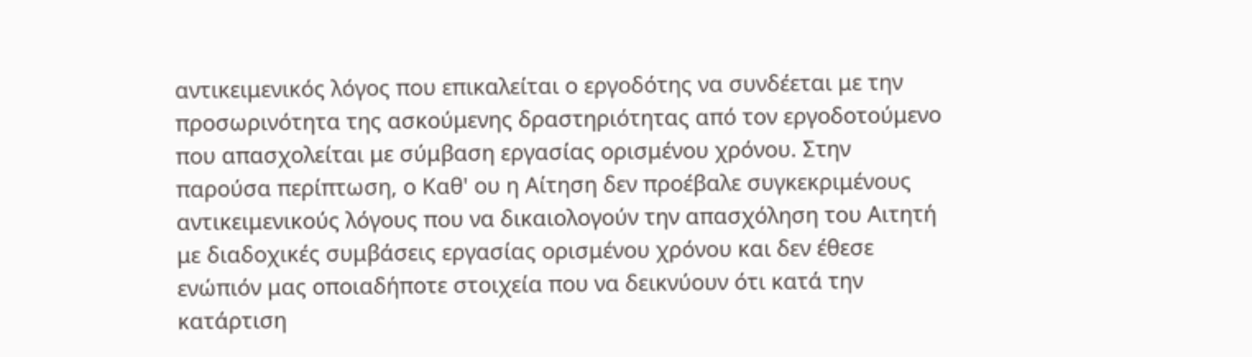αντικειμενικός λόγος που επικαλείται ο εργοδότης να συνδέεται με την προσωρινότητα της ασκούμενης δραστηριότητας από τον εργοδοτούμενο που απασχολείται με σύμβαση εργασίας ορισμένου χρόνου. Στην παρούσα περίπτωση, ο Καθ' ου η Αίτηση δεν προέβαλε συγκεκριμένους αντικειμενικούς λόγους που να δικαιολογούν την απασχόληση του Αιτητή με διαδοχικές συμβάσεις εργασίας ορισμένου χρόνου και δεν έθεσε ενώπιόν μας οποιαδήποτε στοιχεία που να δεικνύουν ότι κατά την κατάρτιση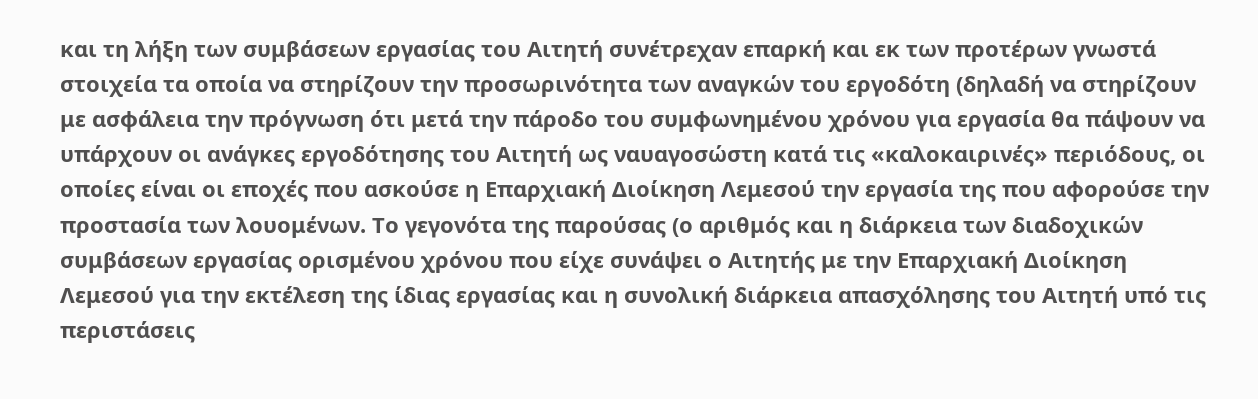και τη λήξη των συμβάσεων εργασίας του Αιτητή συνέτρεχαν επαρκή και εκ των προτέρων γνωστά στοιχεία τα οποία να στηρίζουν την προσωρινότητα των αναγκών του εργοδότη (δηλαδή να στηρίζουν με ασφάλεια την πρόγνωση ότι μετά την πάροδο του συμφωνημένου χρόνου για εργασία θα πάψουν να υπάρχουν οι ανάγκες εργοδότησης του Αιτητή ως ναυαγοσώστη κατά τις «καλοκαιρινές» περιόδους, οι οποίες είναι οι εποχές που ασκούσε η Επαρχιακή Διοίκηση Λεμεσού την εργασία της που αφορούσε την προστασία των λουομένων. Το γεγονότα της παρούσας (ο αριθμός και η διάρκεια των διαδοχικών συμβάσεων εργασίας ορισμένου χρόνου που είχε συνάψει ο Αιτητής με την Επαρχιακή Διοίκηση Λεμεσού για την εκτέλεση της ίδιας εργασίας και η συνολική διάρκεια απασχόλησης του Αιτητή υπό τις περιστάσεις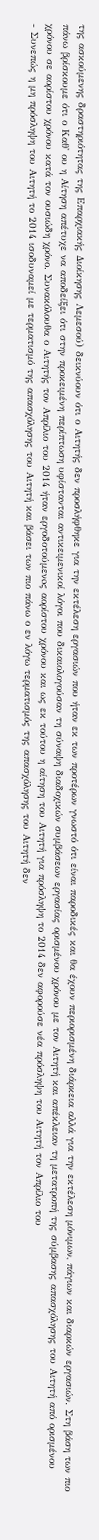της ασκούμενης δραστηριότητας της Επαρχιακής Διοίκησης Λεμεσού) δεικνύουν ότι ο Αιτητής δεν προσλήφθηκε για την εκτέλεση εργασιών που ήταν εκ των προτέρων γνωστό ότι είναι παροδικές και θα έχουν περιορισμένη διάρκεια αλλά για την εκτέλεση μόνιμων, πάγιων και διαρκών εργασιών. Στη βάση των πιο πάνω βρίσκουμε ότι ο Καθ' ου η Αίτηση απέτυχε να αποδείξει ότι στην προκειμένη περίπτωση υφίστανται αντικειμενικοί λόγοι που δικαιολογούσαν τη σύναψη διαδοχικών συμβάσεων εργασίας ορισμένου χρόνου με τον Αιτητή και απέκλειαν τη μετατροπή της σύμβασης απασχόλησης του Αιτητή από ορισμένου χρόνου σε αορίστου χρόνου κατά τον ουσιώδη χρόνο. Συνακόλουθα ο Αιτητής τον Απρίλιο του 2014 ήταν εργοδοτούμενoς αορίστου χρόνου και ως εκ τούτου η αίτηση του Αιτητή για πρόσληψη το 2014 δεν αφορούσε νέα πρόσληψη του Αιτητή τον Απρίλιο του
- Συνεπώς η μη πρόσληψη του Αιτητή το 2014 ισοδυναμεί με τερματισμό της απασχόλησης του Αιτητή και βάσει των πιο πάνω ο εν λόγω τερματισμός της απασχόλησης του Αιτητή δεν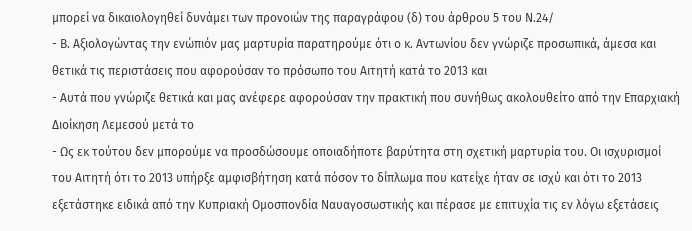μπορεί να δικαιολογηθεί δυνάμει των προνοιών της παραγράφου (δ) του άρθρου 5 του Ν.24/
- Β. Αξιολογώντας την ενώπιόν μας μαρτυρία παρατηρούμε ότι ο κ. Αντωνίου δεν γνώριζε προσωπικά, άμεσα και θετικά τις περιστάσεις που αφορούσαν το πρόσωπο του Αιτητή κατά το 2013 και
- Αυτά που γνώριζε θετικά και μας ανέφερε αφορούσαν την πρακτική που συνήθως ακολουθείτο από την Επαρχιακή Διοίκηση Λεμεσού μετά το
- Ως εκ τούτου δεν μπορούμε να προσδώσουμε οποιαδήποτε βαρύτητα στη σχετική μαρτυρία του. Οι ισχυρισμοί του Αιτητή ότι το 2013 υπήρξε αμφισβήτηση κατά πόσον το δίπλωμα που κατείχε ήταν σε ισχύ και ότι το 2013 εξετάστηκε ειδικά από την Κυπριακή Ομοσπονδία Ναυαγοσωστικής και πέρασε με επιτυχία τις εν λόγω εξετάσεις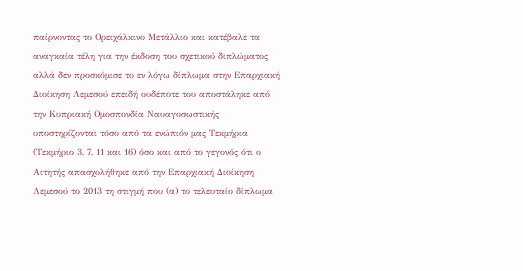παίρνοντας το Ορειχάλκινο Μετάλλιο και κατέβαλε τα αναγκαία τέλη για την έκδοση του σχετικού διπλώματος αλλά δεν προσκόμισε το εν λόγω δίπλωμα στην Επαρχιακή Διοίκηση Λεμεσού επειδή ουδέποτε του αποστάληκε από την Κυπριακή Ομοσπονδία Ναυαγοσωστικής υποστηρίζονται τόσο από τα ενώπιόν μας Τεκμήρια (Τεκμήριο 3, 7, 11 και 16) όσο και από το γεγονός ότι ο Αιτητής απασχολήθηκε από την Επαρχιακή Διοίκηση Λεμεσού το 2013 τη στιγμή που (α) το τελευταίο δίπλωμα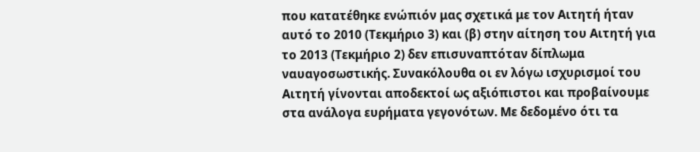που κατατέθηκε ενώπιόν μας σχετικά με τον Αιτητή ήταν αυτό το 2010 (Τεκμήριο 3) και (β) στην αίτηση του Αιτητή για το 2013 (Τεκμήριο 2) δεν επισυναπτόταν δίπλωμα ναυαγοσωστικής. Συνακόλουθα οι εν λόγω ισχυρισμοί του Αιτητή γίνονται αποδεκτοί ως αξιόπιστοι και προβαίνουμε στα ανάλογα ευρήματα γεγονότων. Με δεδομένο ότι τα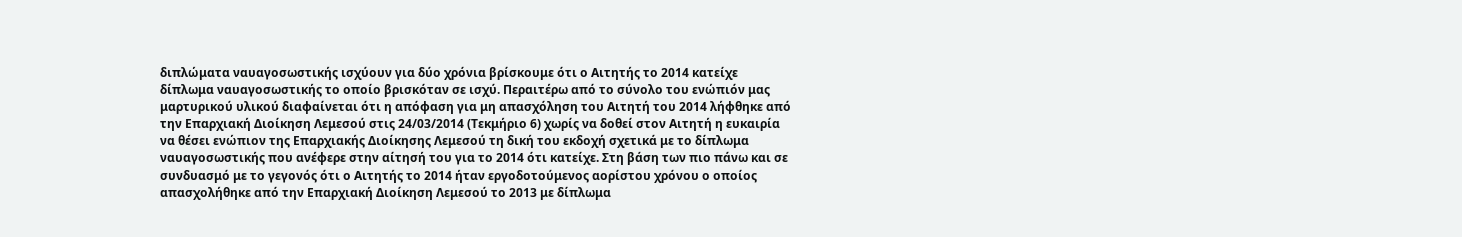διπλώματα ναυαγοσωστικής ισχύουν για δύο χρόνια βρίσκουμε ότι ο Αιτητής το 2014 κατείχε δίπλωμα ναυαγοσωστικής το οποίο βρισκόταν σε ισχύ. Περαιτέρω από το σύνολο του ενώπιόν μας μαρτυρικού υλικού διαφαίνεται ότι η απόφαση για μη απασχόληση του Αιτητή του 2014 λήφθηκε από την Επαρχιακή Διοίκηση Λεμεσού στις 24/03/2014 (Τεκμήριο 6) χωρίς να δοθεί στον Αιτητή η ευκαιρία να θέσει ενώπιον της Επαρχιακής Διοίκησης Λεμεσού τη δική του εκδοχή σχετικά με το δίπλωμα ναυαγοσωστικής που ανέφερε στην αίτησή του για το 2014 ότι κατείχε. Στη βάση των πιο πάνω και σε συνδυασμό με το γεγονός ότι ο Αιτητής το 2014 ήταν εργοδοτούμενος αορίστου χρόνου ο οποίος απασχολήθηκε από την Επαρχιακή Διοίκηση Λεμεσού το 2013 με δίπλωμα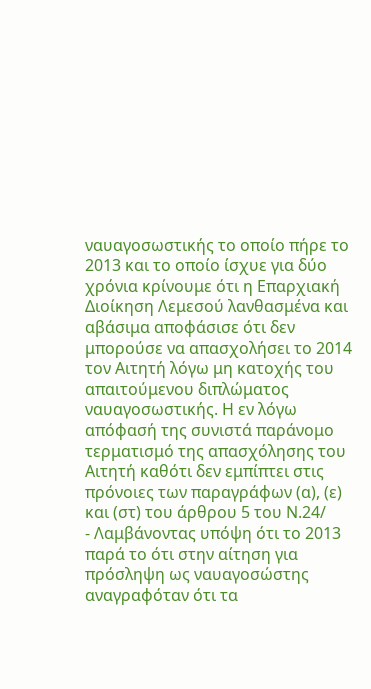ναυαγοσωστικής το οποίο πήρε το 2013 και το οποίο ίσχυε για δύο χρόνια κρίνουμε ότι η Επαρχιακή Διοίκηση Λεμεσού λανθασμένα και αβάσιμα αποφάσισε ότι δεν μπορούσε να απασχολήσει το 2014 τον Αιτητή λόγω μη κατοχής του απαιτούμενου διπλώματος ναυαγοσωστικής. Η εν λόγω απόφασή της συνιστά παράνομο τερματισμό της απασχόλησης του Αιτητή καθότι δεν εμπίπτει στις πρόνοιες των παραγράφων (α), (ε) και (στ) του άρθρου 5 του Ν.24/
- Λαμβάνοντας υπόψη ότι το 2013 παρά το ότι στην αίτηση για πρόσληψη ως ναυαγοσώστης αναγραφόταν ότι τα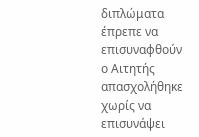διπλώματα έπρεπε να επισυναφθούν ο Αιτητής απασχολήθηκε χωρίς να επισυνάψει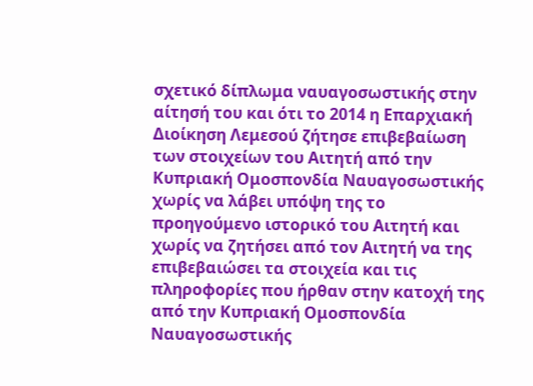σχετικό δίπλωμα ναυαγοσωστικής στην αίτησή του και ότι το 2014 η Επαρχιακή Διοίκηση Λεμεσού ζήτησε επιβεβαίωση των στοιχείων του Αιτητή από την Κυπριακή Ομοσπονδία Ναυαγοσωστικής χωρίς να λάβει υπόψη της το προηγούμενο ιστορικό του Αιτητή και χωρίς να ζητήσει από τον Αιτητή να της επιβεβαιώσει τα στοιχεία και τις πληροφορίες που ήρθαν στην κατοχή της από την Κυπριακή Ομοσπονδία Ναυαγοσωστικής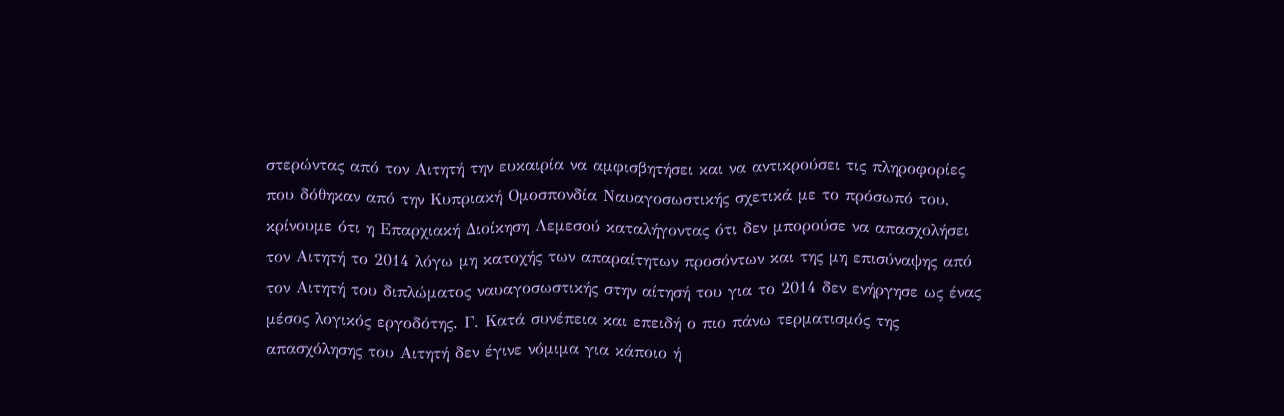στερώντας από τον Αιτητή την ευκαιρία να αμφισβητήσει και να αντικρούσει τις πληροφορίες που δόθηκαν από την Κυπριακή Ομοσπονδία Ναυαγοσωστικής σχετικά με το πρόσωπό του, κρίνουμε ότι η Επαρχιακή Διοίκηση Λεμεσού καταλήγοντας ότι δεν μπορούσε να απασχολήσει τον Αιτητή το 2014 λόγω μη κατοχής των απαραίτητων προσόντων και της μη επισύναψης από τον Αιτητή του διπλώματος ναυαγοσωστικής στην αίτησή του για το 2014 δεν ενήργησε ως ένας μέσος λογικός εργοδότης. Γ. Κατά συνέπεια και επειδή ο πιο πάνω τερματισμός της απασχόλησης του Αιτητή δεν έγινε νόμιμα για κάποιο ή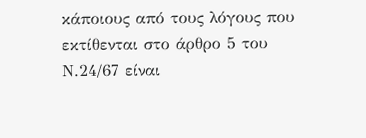κάποιους από τους λόγους που εκτίθενται στο άρθρο 5 του Ν.24/67 είναι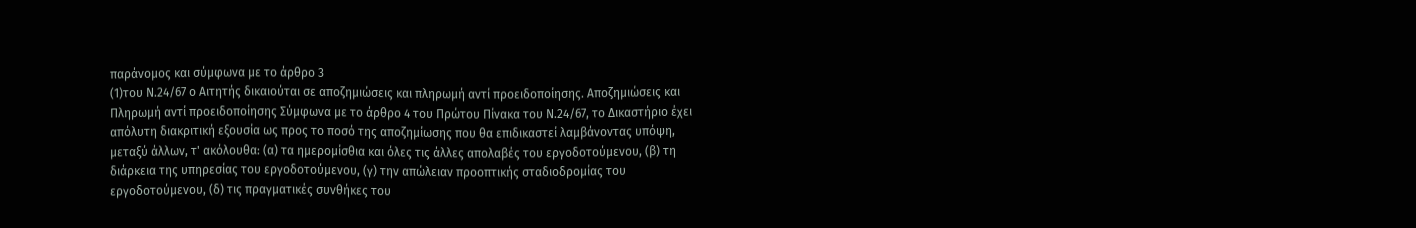παράνομος και σύμφωνα με το άρθρο 3
(1)του Ν.24/67 ο Αιτητής δικαιούται σε αποζημιώσεις και πληρωμή αντί προειδοποίησης. Αποζημιώσεις και Πληρωμή αντί προειδοποίησης Σύμφωνα με το άρθρο 4 του Πρώτου Πίνακα του Ν.24/67, το Δικαστήριο έχει απόλυτη διακριτική εξουσία ως προς το ποσό της αποζημίωσης που θα επιδικαστεί λαμβάνοντας υπόψη, μεταξύ άλλων, τ' ακόλουθα: (α) τα ημερομίσθια και όλες τις άλλες απολαβές του εργοδοτούμενου, (β) τη διάρκεια της υπηρεσίας του εργοδοτούμενου, (γ) την απώλειαν προοπτικής σταδιοδρομίας του εργοδοτούμενου, (δ) τις πραγματικές συνθήκες του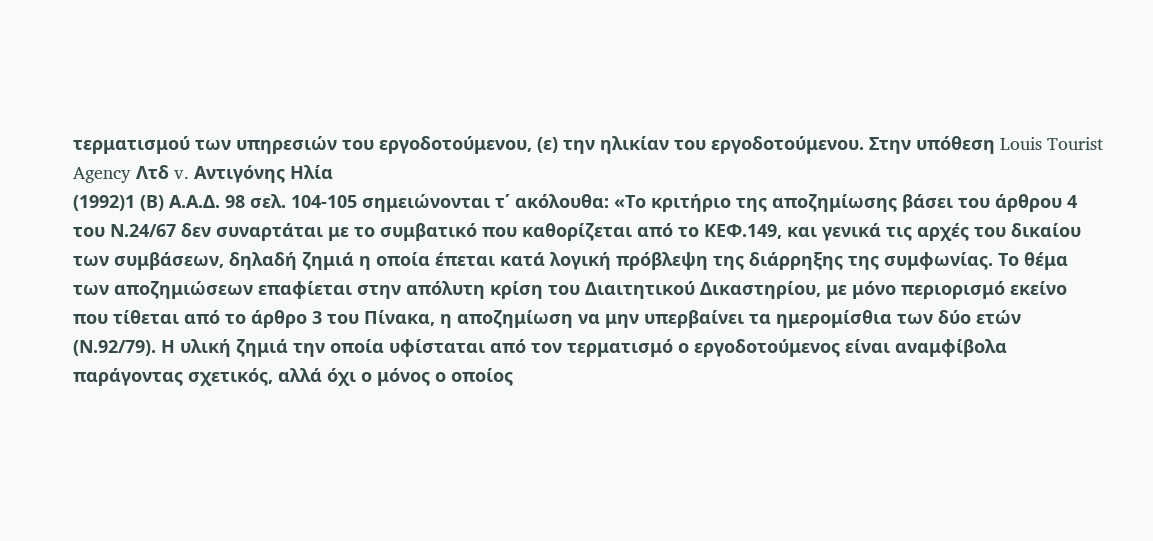τερματισμού των υπηρεσιών του εργοδοτούμενου, (ε) την ηλικίαν του εργοδοτούμενου. Στην υπόθεση Louis Tourist Agency Λτδ v. Αντιγόνης Ηλία
(1992)1 (Β) Α.Α.Δ. 98 σελ. 104-105 σημειώνονται τ΄ ακόλουθα: «Το κριτήριο της αποζημίωσης βάσει του άρθρου 4 του Ν.24/67 δεν συναρτάται με το συμβατικό που καθορίζεται από το ΚΕΦ.149, και γενικά τις αρχές του δικαίου των συμβάσεων, δηλαδή ζημιά η οποία έπεται κατά λογική πρόβλεψη της διάρρηξης της συμφωνίας. Το θέμα των αποζημιώσεων επαφίεται στην απόλυτη κρίση του Διαιτητικού Δικαστηρίου, με μόνο περιορισμό εκείνο που τίθεται από το άρθρο 3 του Πίνακα, η αποζημίωση να μην υπερβαίνει τα ημερομίσθια των δύο ετών (Ν.92/79). Η υλική ζημιά την οποία υφίσταται από τον τερματισμό ο εργοδοτούμενος είναι αναμφίβολα παράγοντας σχετικός, αλλά όχι ο μόνος ο οποίος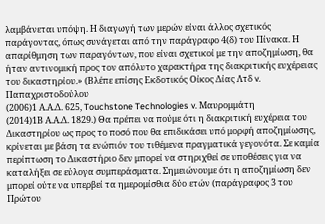λαμβάνεται υπόψη. Η διαγωγή των μερών είναι άλλος σχετικός παράγοντας, όπως συνάγεται από την παράγραφο 4(δ) του Πίνακα. Η απαρίθμηση των παραγόντων, που είναι σχετικοί με την αποζημίωση, θα ήταν αντινομική προς τον απόλυτο χαρακτήρα της διακριτικής ευχέρειας του δικαστηρίου.» (Βλέπε επίσης Εκδοτικός Οίκος Δίας Λτδ v. Παπαχριστοδούλου
(2006)1 Α.Α.Δ. 625, Touchstone Technologies v. Mαυρομμάτη
(2014)1Β Α.Α.Δ. 1829.) Θα πρέπει να πούμε ότι η διακριτική ευχέρεια του Δικαστηρίου ως προς το ποσό που θα επιδικάσει υπό μορφή αποζημίωσης, κρίνεται με βάση τα ενώπιόν του τιθέμενα πραγματικά γεγονότα. Σε καμία περίπτωση το Δικαστήριο δεν μπορεί να στηριχθεί σε υποθέσεις για να καταλήξει σε εύλογα συμπεράσματα. Σημειώνουμε ότι η αποζημίωση δεν μπορεί ούτε να υπερβεί τα ημερομίσθια δύο ετών (παράγραφος 3 του Πρώτου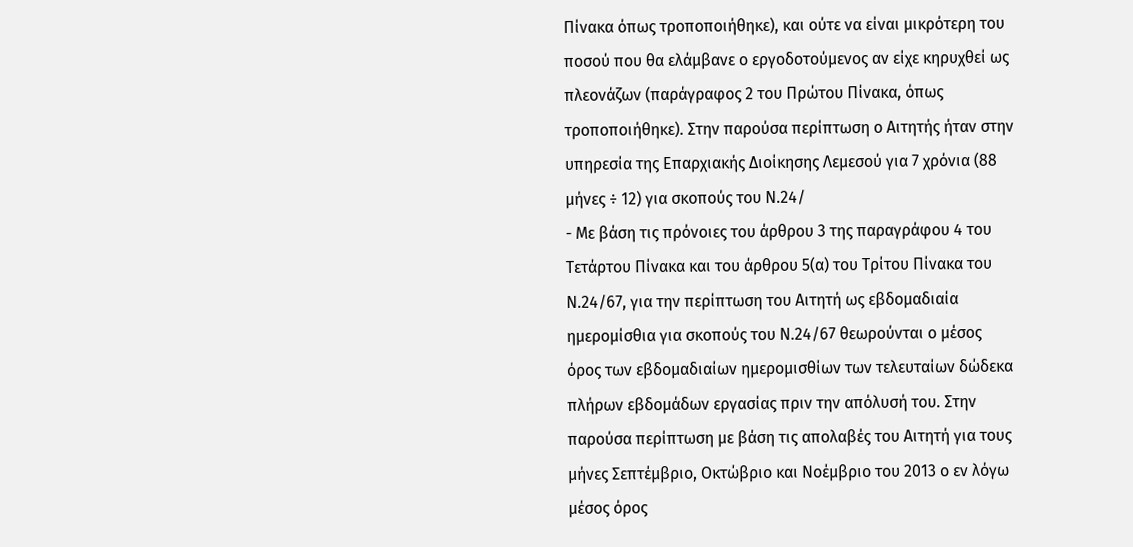Πίνακα όπως τροποποιήθηκε), και ούτε να είναι μικρότερη του ποσού που θα ελάμβανε ο εργοδοτούμενος αν είχε κηρυχθεί ως πλεονάζων (παράγραφος 2 του Πρώτου Πίνακα, όπως τροποποιήθηκε). Στην παρούσα περίπτωση ο Αιτητής ήταν στην υπηρεσία της Επαρχιακής Διοίκησης Λεμεσού για 7 χρόνια (88 μήνες ÷ 12) για σκοπούς του Ν.24/
- Με βάση τις πρόνοιες του άρθρου 3 της παραγράφου 4 του Τετάρτου Πίνακα και του άρθρου 5(α) του Τρίτου Πίνακα του Ν.24/67, για την περίπτωση του Αιτητή ως εβδομαδιαία ημερομίσθια για σκοπούς του Ν.24/67 θεωρούνται ο μέσος όρος των εβδομαδιαίων ημερομισθίων των τελευταίων δώδεκα πλήρων εβδομάδων εργασίας πριν την απόλυσή του. Στην παρούσα περίπτωση με βάση τις απολαβές του Αιτητή για τους μήνες Σεπτέμβριο, Οκτώβριο και Νοέμβριο του 2013 ο εν λόγω μέσος όρος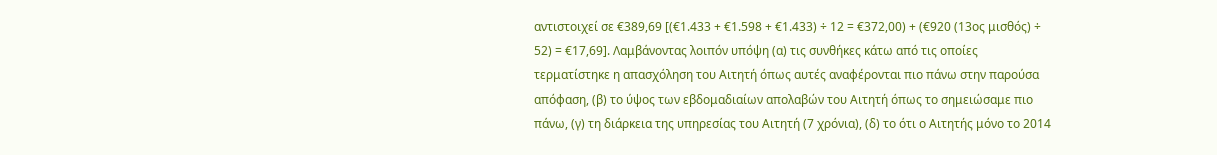αντιστοιχεί σε €389,69 [(€1.433 + €1.598 + €1.433) ÷ 12 = €372,00) + (€920 (13ος μισθός) ÷ 52) = €17,69]. Λαμβάνοντας λοιπόν υπόψη (α) τις συνθήκες κάτω από τις οποίες τερματίστηκε η απασχόληση του Αιτητή όπως αυτές αναφέρονται πιο πάνω στην παρούσα απόφαση, (β) το ύψος των εβδομαδιαίων απολαβών του Αιτητή όπως το σημειώσαμε πιο πάνω, (γ) τη διάρκεια της υπηρεσίας του Αιτητή (7 χρόνια), (δ) το ότι ο Αιτητής μόνο το 2014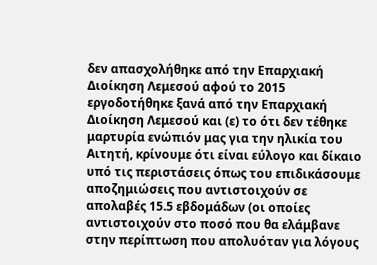δεν απασχολήθηκε από την Επαρχιακή Διοίκηση Λεμεσού αφού το 2015 εργοδοτήθηκε ξανά από την Επαρχιακή Διοίκηση Λεμεσού και (ε) το ότι δεν τέθηκε μαρτυρία ενώπιόν μας για την ηλικία του Αιτητή, κρίνουμε ότι είναι εύλογο και δίκαιο υπό τις περιστάσεις όπως του επιδικάσουμε αποζημιώσεις που αντιστοιχούν σε απολαβές 15.5 εβδομάδων (οι οποίες αντιστοιχούν στο ποσό που θα ελάμβανε στην περίπτωση που απολυόταν για λόγους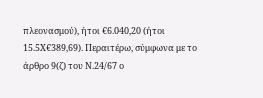πλεονασμού), ήτοι €6.040,20 (ήτοι 15.5Χ€389,69). Περαιτέρω, σύμφωνα με το άρθρο 9(ζ) του Ν.24/67 ο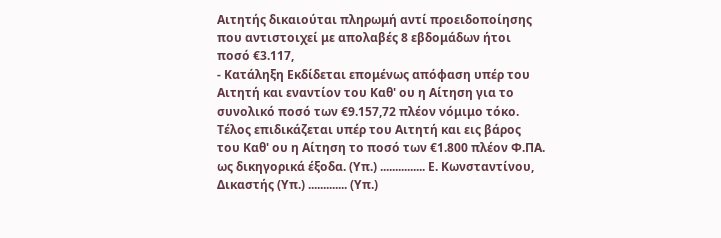Αιτητής δικαιούται πληρωμή αντί προειδοποίησης που αντιστοιχεί με απολαβές 8 εβδομάδων ήτοι ποσό €3.117,
- Κατάληξη Εκδίδεται επομένως απόφαση υπέρ του Αιτητή και εναντίον του Καθ' ου η Αίτηση για το συνολικό ποσό των €9.157,72 πλέον νόμιμο τόκο. Τέλος επιδικάζεται υπέρ του Αιτητή και εις βάρος του Καθ' ου η Αίτηση το ποσό των €1.800 πλέον Φ.ΠΑ. ως δικηγορικά έξοδα. (Υπ.) ............... Ε. Κωνσταντίνου, Δικαστής (Υπ.) ............. (Υπ.)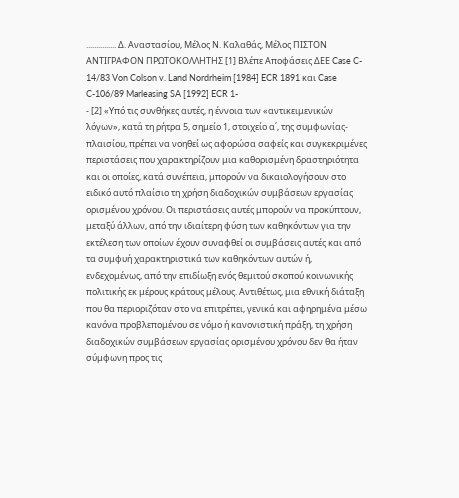............... Δ. Αναστασίου, Μέλος Ν. Καλαθάς, Μέλος ΠΙΣΤΟΝ ΑΝΤΙΓΡΑΦΟΝ ΠΡΩΤΟΚΟΛΛΗΤΗΣ [1] Βλέπε Αποφάσεις ΔΕΕ Case C- 14/83 Von Colson v. Land Nordrheim [1984] ECR 1891 και Case C-106/89 Marleasing SA [1992] ECR 1-
- [2] «Υπό τις συνθήκες αυτές, η έννοια των «αντικειμενικών λόγων», κατά τη ρήτρα 5, σημείο 1, στοιχείο α΄, της συμφωνίας-πλαισίου, πρέπει να νοηθεί ως αφορώσα σαφείς και συγκεκριμένες περιστάσεις που χαρακτηρίζουν μια καθορισμένη δραστηριότητα και οι οποίες, κατά συνέπεια, μπορούν να δικαιολογήσουν στο ειδικό αυτό πλαίσιο τη χρήση διαδοχικών συμβάσεων εργασίας ορισμένου χρόνου. Οι περιστάσεις αυτές μπορούν να προκύπτουν, μεταξύ άλλων, από την ιδιαίτερη φύση των καθηκόντων για την εκτέλεση των οποίων έχουν συναφθεί οι συμβάσεις αυτές και από τα συμφυή χαρακτηριστικά των καθηκόντων αυτών ή, ενδεχομένως, από την επιδίωξη ενός θεμιτού σκοπού κοινωνικής πολιτικής εκ μέρους κράτους μέλους. Αντιθέτως, μια εθνική διάταξη που θα περιοριζόταν στο να επιτρέπει, γενικά και αφηρημένα μέσω κανόνα προβλεπομένου σε νόμο ή κανονιστική πράξη, τη χρήση διαδοχικών συμβάσεων εργασίας ορισμένου χρόνου δεν θα ήταν σύμφωνη προς τις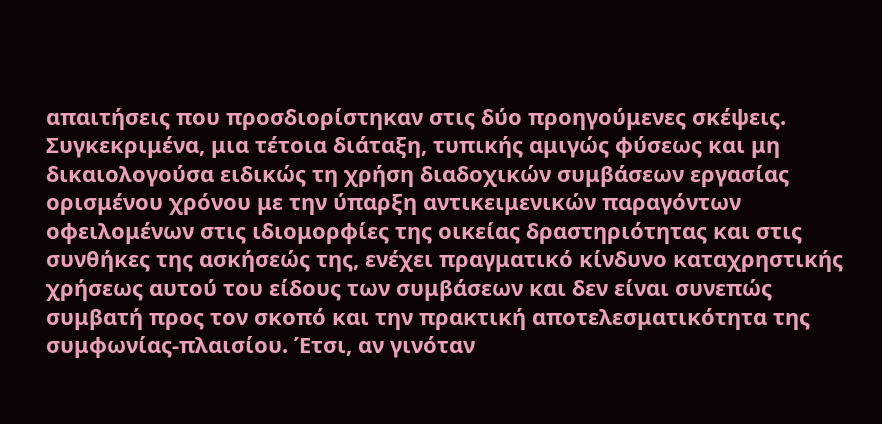απαιτήσεις που προσδιορίστηκαν στις δύο προηγούμενες σκέψεις. Συγκεκριμένα, μια τέτοια διάταξη, τυπικής αμιγώς φύσεως και μη δικαιολογούσα ειδικώς τη χρήση διαδοχικών συμβάσεων εργασίας ορισμένου χρόνου με την ύπαρξη αντικειμενικών παραγόντων οφειλομένων στις ιδιομορφίες της οικείας δραστηριότητας και στις συνθήκες της ασκήσεώς της, ενέχει πραγματικό κίνδυνο καταχρηστικής χρήσεως αυτού του είδους των συμβάσεων και δεν είναι συνεπώς συμβατή προς τον σκοπό και την πρακτική αποτελεσματικότητα της συμφωνίας-πλαισίου. Έτσι, αν γινόταν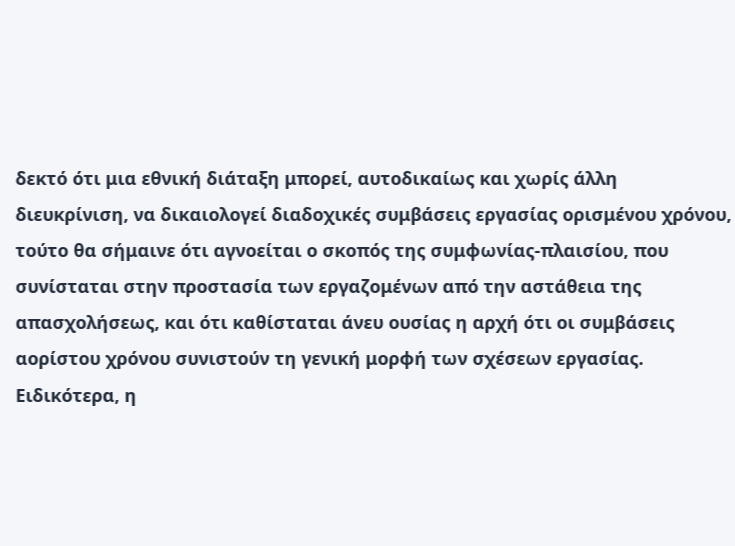δεκτό ότι μια εθνική διάταξη μπορεί, αυτοδικαίως και χωρίς άλλη διευκρίνιση, να δικαιολογεί διαδοχικές συμβάσεις εργασίας ορισμένου χρόνου, τούτο θα σήμαινε ότι αγνοείται ο σκοπός της συμφωνίας-πλαισίου, που συνίσταται στην προστασία των εργαζομένων από την αστάθεια της απασχολήσεως, και ότι καθίσταται άνευ ουσίας η αρχή ότι οι συμβάσεις αορίστου χρόνου συνιστούν τη γενική μορφή των σχέσεων εργασίας. Ειδικότερα, η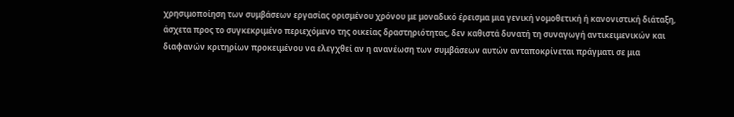χρησιμοποίηση των συμβάσεων εργασίας ορισμένου χρόνου με μοναδικό έρεισμα μια γενική νομοθετική ή κανονιστική διάταξη, άσχετα προς το συγκεκριμένο περιεχόμενο της οικείας δραστηριότητας, δεν καθιστά δυνατή τη συναγωγή αντικειμενικών και διαφανών κριτηρίων προκειμένου να ελεγχθεί αν η ανανέωση των συμβάσεων αυτών ανταποκρίνεται πράγματι σε μια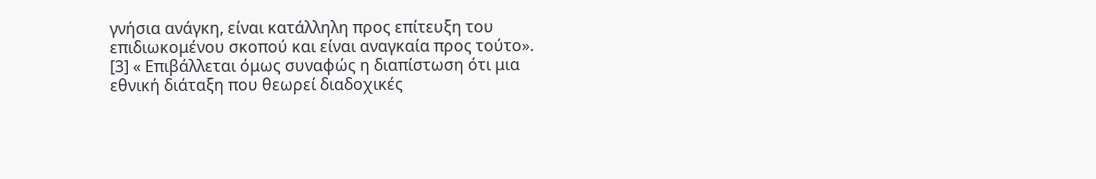γνήσια ανάγκη, είναι κατάλληλη προς επίτευξη του επιδιωκομένου σκοπού και είναι αναγκαία προς τούτο». [3] « Επιβάλλεται όμως συναφώς η διαπίστωση ότι μια εθνική διάταξη που θεωρεί διαδοχικές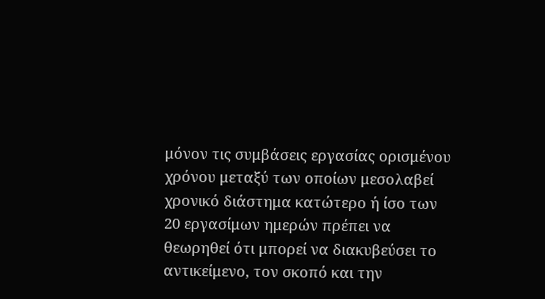μόνον τις συμβάσεις εργασίας ορισμένου χρόνου μεταξύ των οποίων μεσολαβεί χρονικό διάστημα κατώτερο ή ίσο των 20 εργασίμων ημερών πρέπει να θεωρηθεί ότι μπορεί να διακυβεύσει το αντικείμενο, τον σκοπό και την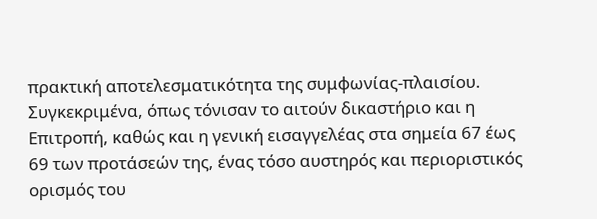πρακτική αποτελεσματικότητα της συμφωνίας-πλαισίου. Συγκεκριμένα, όπως τόνισαν το αιτούν δικαστήριο και η Επιτροπή, καθώς και η γενική εισαγγελέας στα σημεία 67 έως 69 των προτάσεών της, ένας τόσο αυστηρός και περιοριστικός ορισμός του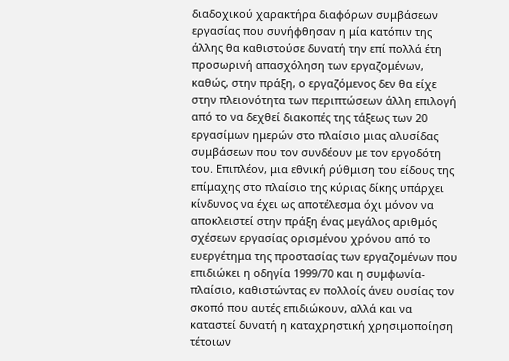διαδοχικού χαρακτήρα διαφόρων συμβάσεων εργασίας που συνήφθησαν η μία κατόπιν της άλλης θα καθιστούσε δυνατή την επί πολλά έτη προσωρινή απασχόληση των εργαζομένων, καθώς, στην πράξη, ο εργαζόμενος δεν θα είχε στην πλειονότητα των περιπτώσεων άλλη επιλογή από το να δεχθεί διακοπές της τάξεως των 20 εργασίμων ημερών στο πλαίσιο μιας αλυσίδας συμβάσεων που τον συνδέουν με τον εργοδότη του. Επιπλέον, μια εθνική ρύθμιση του είδους της επίμαχης στο πλαίσιο της κύριας δίκης υπάρχει κίνδυνος να έχει ως αποτέλεσμα όχι μόνον να αποκλειστεί στην πράξη ένας μεγάλος αριθμός σχέσεων εργασίας ορισμένου χρόνου από το ευεργέτημα της προστασίας των εργαζομένων που επιδιώκει η οδηγία 1999/70 και η συμφωνία-πλαίσιο, καθιστώντας εν πολλοίς άνευ ουσίας τον σκοπό που αυτές επιδιώκουν, αλλά και να καταστεί δυνατή η καταχρηστική χρησιμοποίηση τέτοιων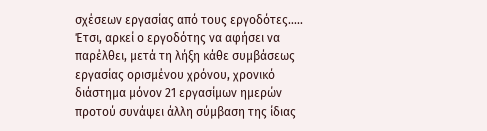σχέσεων εργασίας από τους εργοδότες..... Έτσι, αρκεί ο εργοδότης να αφήσει να παρέλθει, μετά τη λήξη κάθε συμβάσεως εργασίας ορισμένου χρόνου, χρονικό διάστημα μόνον 21 εργασίμων ημερών προτού συνάψει άλλη σύμβαση της ίδιας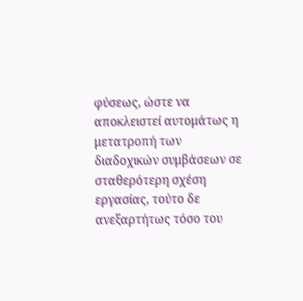φύσεως, ώστε να αποκλειστεί αυτομάτως η μετατροπή των διαδοχικών συμβάσεων σε σταθερότερη σχέση εργασίας, τούτο δε ανεξαρτήτως τόσο του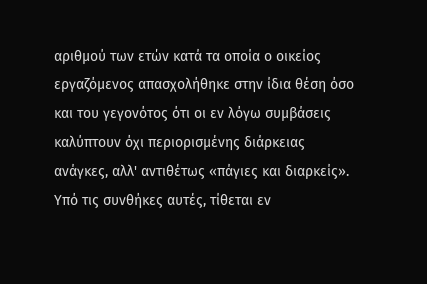αριθμού των ετών κατά τα οποία ο οικείος εργαζόμενος απασχολήθηκε στην ίδια θέση όσο και του γεγονότος ότι οι εν λόγω συμβάσεις καλύπτουν όχι περιορισμένης διάρκειας ανάγκες, αλλ' αντιθέτως «πάγιες και διαρκείς». Υπό τις συνθήκες αυτές, τίθεται εν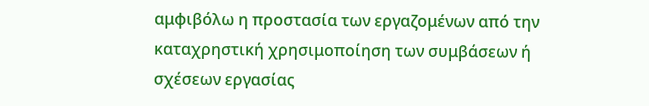αμφιβόλω η προστασία των εργαζομένων από την καταχρηστική χρησιμοποίηση των συμβάσεων ή σχέσεων εργασίας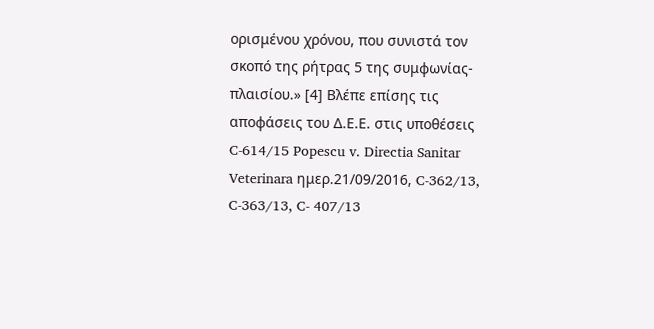ορισμένου χρόνου, που συνιστά τον σκοπό της ρήτρας 5 της συμφωνίας-πλαισίου.» [4] Βλέπε επίσης τις αποφάσεις του Δ.Ε.Ε. στις υποθέσεις C-614/15 Popescu v. Directia Sanitar Veterinara ημερ.21/09/2016, C-362/13, C-363/13, C- 407/13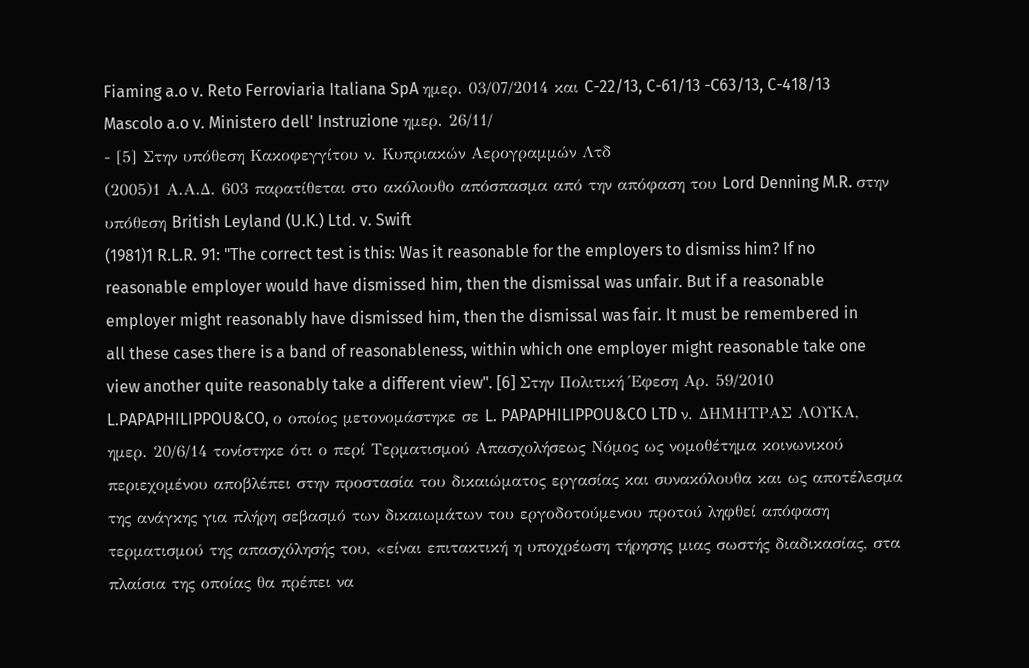Fiaming a.o v. Reto Ferroviaria Italiana SpA ημερ. 03/07/2014 και C-22/13, C-61/13 -C63/13, C-418/13 Mascolo a.o v. Ministero dell' Instruzione ημερ. 26/11/
- [5] Στην υπόθεση Κακοφεγγίτου ν. Κυπριακών Αερογραμμών Λτδ
(2005)1 Α.Α.Δ. 603 παρατίθεται στο ακόλουθο απόσπασμα από την απόφαση του Lord Denning M.R. στην υπόθεση British Leyland (U.K.) Ltd. v. Swift
(1981)1 R.L.R. 91: "The correct test is this: Was it reasonable for the employers to dismiss him? If no reasonable employer would have dismissed him, then the dismissal was unfair. But if a reasonable employer might reasonably have dismissed him, then the dismissal was fair. It must be remembered in all these cases there is a band of reasonableness, within which one employer might reasonable take one view another quite reasonably take a different view". [6] Στην Πολιτική Έφεση Αρ. 59/2010 L.PAPAPHILIPPOU&CO, ο οποίος μετονομάστηκε σε L. PAPAPHILIPPOU&CO LTD ν. ΔΗΜΗΤΡΑΣ ΛΟΥΚΑ, ημερ. 20/6/14 τονίστηκε ότι ο περί Τερματισμού Απασχολήσεως Νόμος ως νομοθέτημα κοινωνικού περιεχομένου αποβλέπει στην προστασία του δικαιώματος εργασίας και συνακόλουθα και ως αποτέλεσμα της ανάγκης για πλήρη σεβασμό των δικαιωμάτων του εργοδοτούμενου προτού ληφθεί απόφαση τερματισμού της απασχόλησής του, «είναι επιτακτική η υποχρέωση τήρησης μιας σωστής διαδικασίας, στα πλαίσια της οποίας θα πρέπει να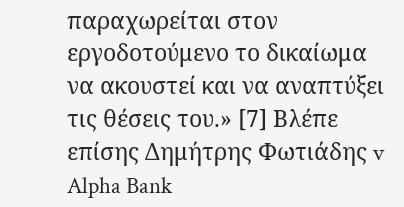παραχωρείται στον εργοδοτούμενο το δικαίωμα να ακουστεί και να αναπτύξει τις θέσεις του.» [7] Βλέπε επίσης Δημήτρης Φωτιάδης v Alpha Bank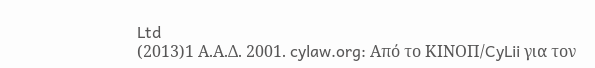Ltd
(2013)1 Α.Α.Δ. 2001. cylaw.org: Από το ΚΙΝOΠ/CyLii για τον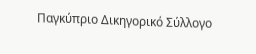Παγκύπριο Δικηγορικό Σύλλογο